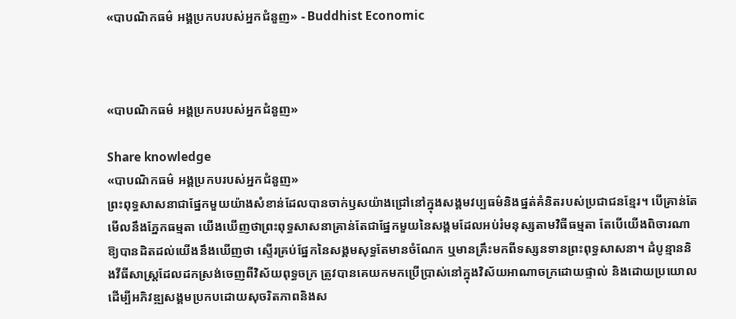«បាបណិកធម៌ អង្គប្រកបរបស់អ្នកជំនួញ» - Buddhist Economic



«បាបណិកធម៌ អង្គប្រកបរបស់អ្នកជំនួញ»

Share knowledge
«បាបណិកធម៌ អង្គប្រកបរបស់អ្នកជំនួញ»
ព្រះពុទ្ធសាសនាជាផ្នែកមួយយ៉ាងសំខាន់ដែលបានចាក់ឫសយ៉ាងជ្រៅនៅក្នុងសង្គមវប្បធម៌និងផ្នត់គំនិតរបស់ប្រជាជនខ្មែរ។ បើគ្រាន់តែមើលនឹងភ្នែកធម្មតា យើងឃើញថាព្រះពុទ្ធសាសនាគ្រាន់តែជាផ្នែកមួយនៃសង្គមដែលអប់រំមនុស្សតាមវិធីធម្មតា តែបើយើងពិចារណាឱ្យបានដិតដល់យើងនឹងឃើញថា ស្ទើរគ្រប់ផ្នែកនៃសង្គមសុទ្ធតែមានចំណែក ឬមានគ្រឹះមកពីទស្សនទានព្រះពុទ្ធសាសនា។ ដំបូន្មាននិងវីធីសាស្រ្តដែលដកស្រង់ចេញពីវិស័យពុទ្ធចក្រ ត្រូវបានគេយកមកប្រើប្រាស់នៅក្នុងវិស័យអាណាចក្រដោយផ្ទាល់ និងដោយប្រយោលដើម្បីអភិវឌ្ឍសង្គមប្រកបដោយសុចរិតភាពនិងស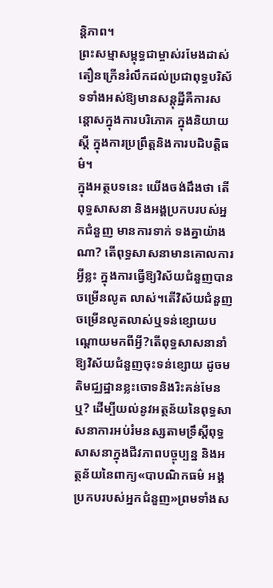ន្តិភាព។
ព្រះសម្មាសម្ពុទ្ធជាម្ចាស់រមែងដាស់តឿនក្រើនរំលឹកដល់ប្រជាពុទ្ធបរិស័ទទាំងអស់ឱ្យមានសន្តុដ្ឋីគឺការសន្តោសក្នុងការបរិភោគ ក្នុងនិយាយស្តី ក្នុងការប្រព្រឹត្តនិងការបដិបត្តិធម៌។
ក្នុងអត្ថបទនេះ យើងចង់ដឹងថា តើពុទ្ធសាសនា និងអង្គប្រកបរបស់អ្នកជំនួញ មានការទាក់ ទងគ្នាយ៉ាងណា? តើពុទ្ធសាសនាមានគោលការអ្វីខ្លះ ក្នុងការធ្វើឱ្យវិស័យជំនួញបានចម្រើនលូត លាស់។តើវិស័យជំនួញចម្រើនលូតលាស់ឬទន់ខ្សោយបណ្តោយមកពីអ្វី?តើពុទ្ធសាសនានាំឱ្យវិស័យជំនួញចុះទន់ខ្សោយ ដូចមតិមជ្ឈដ្ឋានខ្លះចោទនិងរិះគន់មែនឬ? ដើម្បីយល់នូវអត្ថន័យនៃពុទ្ធសាសនាការអប់រំមនស្សតាមទ្រឹស្តីពុទ្ធសាសនាក្នុងជីវភាពបច្ចុប្បន្ន និងអត្ថន័យនៃពាក្យ«បាបណិកធម៌ អង្គប្រកបរបស់អ្នកជំនួញ»ព្រមទាំងស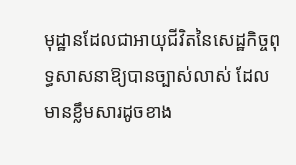មុដ្ឋានដែលជាអាយុជីវិតនៃសេដ្ឋកិច្ចពុទ្ធសាសនាឱ្យបានច្បាស់លាស់ ដែលមានខ្លឹមសារដូចខាង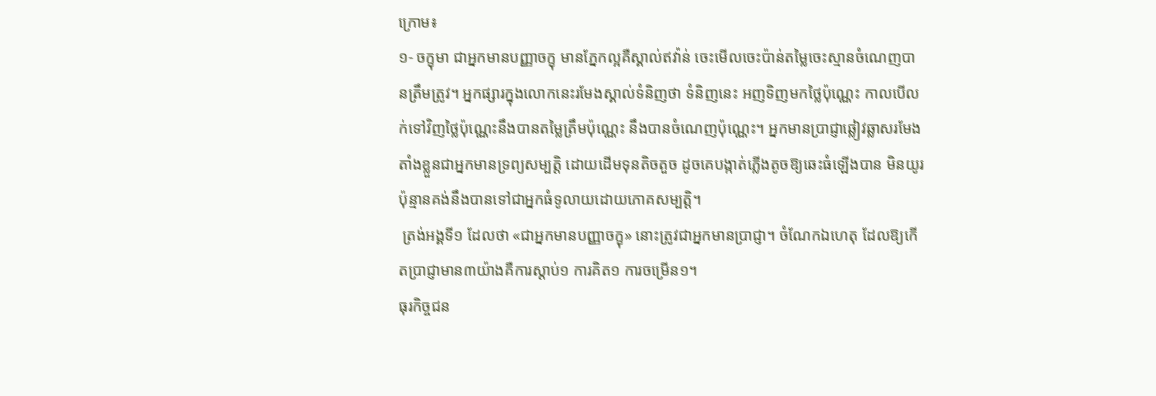ក្រោម៖
១- ចក្ខុមា ជាអ្នកមានបញ្ញាចក្ខុ មានភ្នែកល្អគឺស្គាល់ឥវ៉ាន់ ចេះមើលចេះប៉ាន់តម្លៃចេះស្មានចំណេញបានត្រឹមត្រូវ។ អ្នកផ្សារក្នុងលោកនេះរមែងស្គាល់ទំនិញថា ទំនិញនេះ អញទិញមកថ្លៃប៉ុណ្ណេះ កាលបើលក់ទៅវិញថ្លៃប៉ុណ្ណេះនឹងបានតម្លៃត្រឹមប៉ុណ្ណេះ នឹងបានចំណេញប៉ុណ្ណេះ។ អ្នកមានប្រាជ្ញាឆ្លៀវឆ្លាសរមែងតាំងខ្លួនជាអ្នកមានទ្រព្យសម្បត្តិ ដោយដើមទុនតិចតួច ដូចគេបង្កាត់ភ្លើងតូចឱ្យឆេះធំឡើងបាន មិនយូរប៉ុន្មានគង់នឹងបានទៅជាអ្នកធំទូលាយដោយភោគសម្បត្តិ។
 ត្រង់អង្គទី១ ដែលថា «ជាអ្នកមានបញ្ញាចក្ខុ» នោះត្រូវជាអ្នកមានប្រាជ្ញា។ ចំណែកឯហេតុ ដែលឱ្យកើតប្រាជ្ញាមាន៣យ៉ាងគឺការស្តាប់១ ការគិត១ ការចម្រើន១។
ធុរកិច្ចជន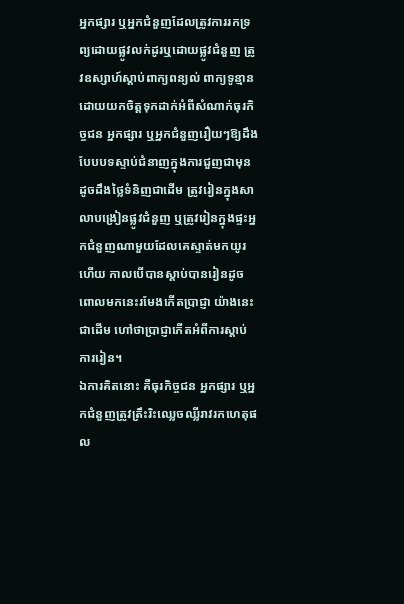អ្នកផ្សារ ឬអ្នកជំនួញដែលត្រូវការរកទ្រព្យដោយផ្លូវលក់ដូរឬដោយផ្លូវជំនួញ ត្រូវឧស្សាហ៍ស្តាប់ពាក្យពន្យល់ ពាក្យទូន្មាន ដោយយកចិត្តទុកដាក់អំពីសំណាក់ធុរកិច្ចជន អ្នកផ្សារ ឬអ្នកជំនួញរឿយៗឱ្យដឹងបែបបទស្ទាប់ជំនាញក្នុងការជួញជាមុន ដូចដឹងថ្លៃទំនិញជាដើម ត្រូវរៀនក្នុងសាលាបង្រៀនផ្លូវជំនួញ ឬត្រូវរៀនក្នុងផ្ទះអ្នកជំនួញណាមួយដែលគេស្ទាត់មកយូរហើយ កាលបើបានស្តាប់បានរៀនដូចពោលមកនេះរមែងកើតប្រាជ្ញា យ៉ាងនេះជាដើម ហៅថាប្រាជ្ញាកើតអំពីការស្តាប់ការរៀន។
ឯការគិតនោះ គឺធុរកិច្ចជន អ្នកផ្សារ ឬអ្នកជំនួញត្រូវត្រឹះរិះឈ្លេចឈ្លីរាវរកហេតុផល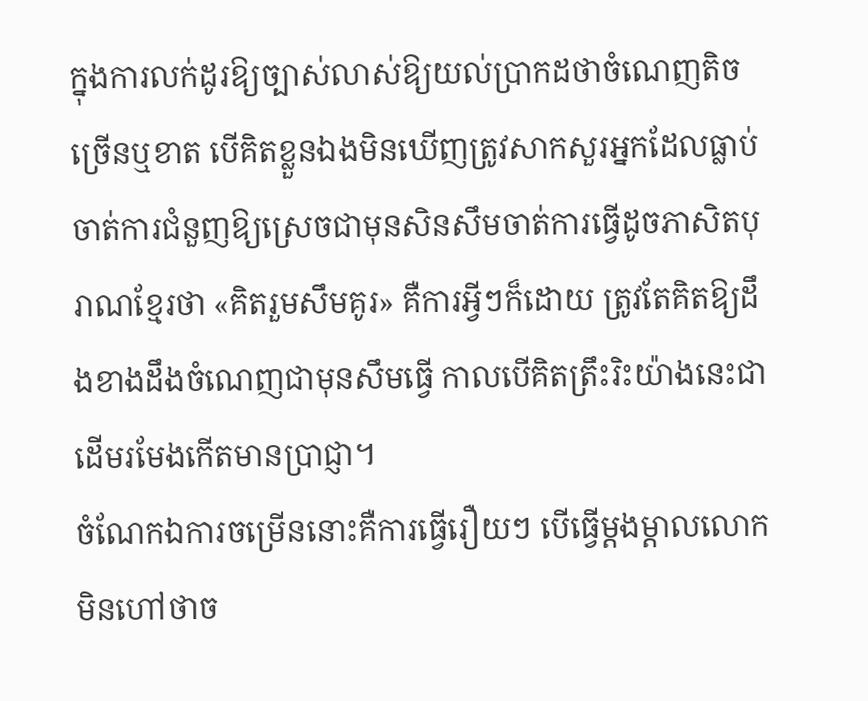ក្នុងការលក់ដូរឱ្យច្បាស់លាស់ឱ្យយល់ប្រាកដថាចំណេញតិចច្រើនឬខាត បើគិតខ្លួនឯងមិនឃើញត្រូវសាកសួរអ្នកដែលធ្លាប់ចាត់ការជំនួញឱ្យស្រេចជាមុនសិនសឹមចាត់ការធ្វើដូចភាសិតបុរាណខ្មែរថា «គិតរួមសឹមគូរ» គឺការអ្វីៗក៏ដោយ ត្រូវតែគិតឱ្យដឹងខាងដឹងចំណេញជាមុនសឹមធ្វើ កាលបើគិតត្រឹះរិះយ៉ាងនេះជាដើមរមែងកើតមានប្រាជ្ញា។
ចំណែកឯការចម្រើននោះគឺការធ្វើរឿយៗ បើធ្វើម្តងម្តាលលោកមិនហៅថាច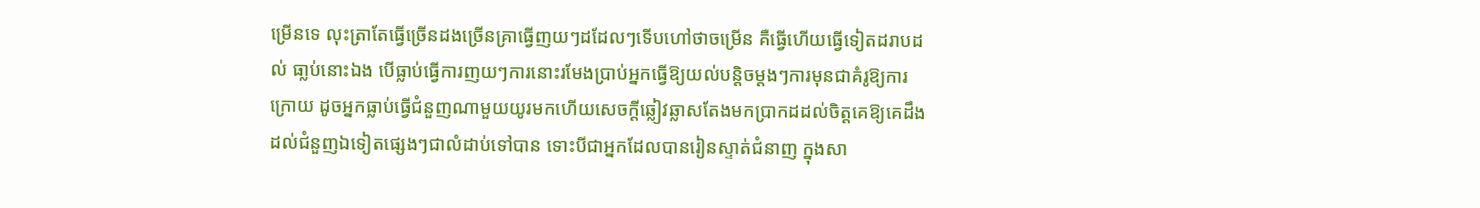ម្រើនទេ លុះត្រាតែធ្វើច្រើនដងច្រើនគ្រាធ្វើញយៗដដែលៗទើបហៅថាចម្រើន គឺធ្វើហើយធ្វើទៀតដរាបដល់ ធា្លប់នោះឯង បើធ្លាប់ធ្វើការញយៗការនោះរមែងប្រាប់អ្នកធ្វើឱ្យយល់បន្តិចម្តងៗការមុនជាគំរូឱ្យការក្រោយ ដូចអ្នកធ្លាប់ធ្វើជំនួញណាមួយយូរមកហើយសេចក្តីឆ្លៀវឆ្លាសតែងមកប្រាកដដល់ចិត្តគេឱ្យគេដឹងដល់ជំនួញឯទៀតផ្សេងៗជាលំដាប់ទៅបាន ទោះបីជាអ្នកដែលបានរៀនស្ទាត់ជំនាញ ក្នុងសា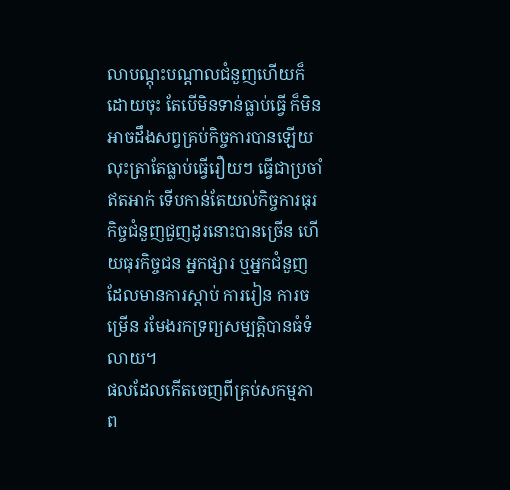លាបណ្តុះបណ្តាលជំនួញហើយក៏ដោយចុះ តែបើមិនទាន់ធ្លាប់ធ្វើ ក៏មិនអាចដឹងសព្វគ្រប់កិច្ចការបានឡើយ លុះត្រាតែធ្លាប់ធ្វើរឿយៗ ធ្វើជាប្រចាំឥតអាក់ ទើបកាន់តែយល់កិច្ចការធុរកិច្ចជំនួញជួញដូរនោះបានច្រើន ហើយធុរកិច្ចជន អ្នកផ្សារ ឬអ្នកជំនួញដែលមានការស្តាប់ ការរៀន ការចម្រើន រមែងរកទ្រព្យសម្បត្តិបានធំទំលាយ។
ផលដែលកើតចេញពីគ្រប់សកម្មភាព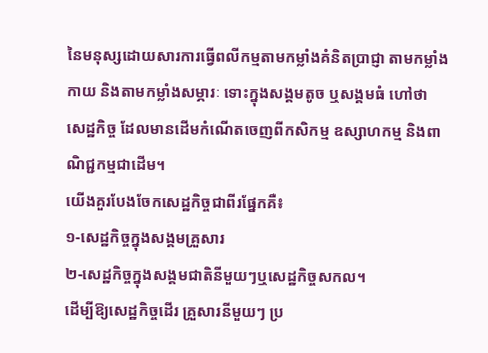នៃមនុស្សដោយសារការធ្វើពលីកម្មតាមកម្លាំងគំនិតប្រាជ្ញា តាមកម្លាំងកាយ និងតាមកម្លាំងសម្ភារៈ ទោះក្នុងសង្គមតូច ឬសង្គមធំ ហៅថា សេដ្ឋកិច្ច ដែលមានដើមកំណើតចេញពីកសិកម្ម ឧស្សាហកម្ម និងពាណិជ្ជកម្មជាដើម។
យើងគួរបែងចែកសេដ្ឋកិច្ចជាពីរផ្នែកគឺ៖
១-សេដ្ឋកិច្ចក្នុងសង្គមគ្រួសារ
២-សេដ្ឋកិច្ចក្នុងសង្គមជាតិនីមួយៗឬសេដ្ឋកិច្ចសកល។
ដើម្បីឱ្យសេដ្ឋកិច្ចដើរ គ្រួសារនីមួយៗ ប្រ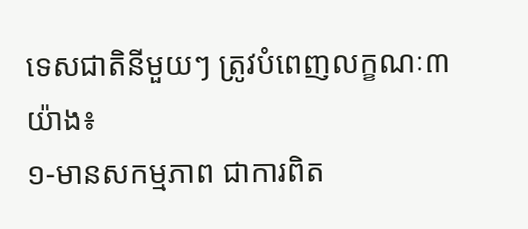ទេសជាតិនីមួយៗ ត្រូវបំពេញលក្ខណៈ៣យ៉ាង៖
១-មានសកម្មភាព ជាការពិត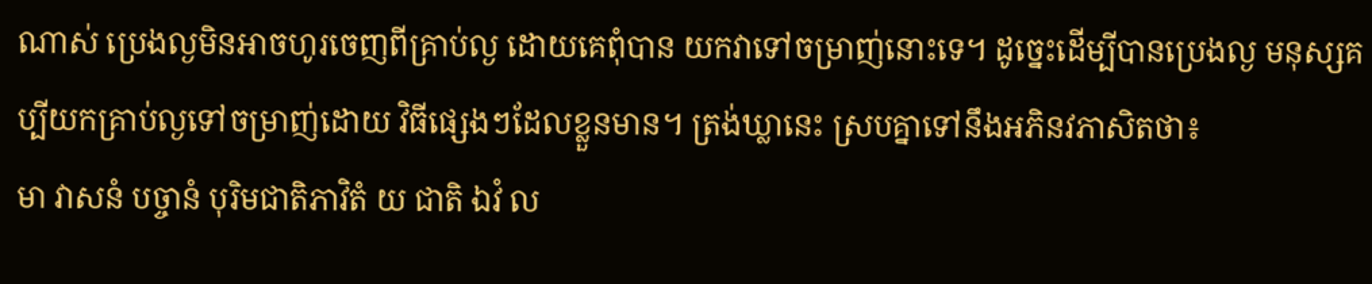ណាស់ ប្រេងល្ងមិនអាចហូរចេញពីគ្រាប់ល្ង ដោយគេពុំបាន យកវាទៅចម្រាញ់នោះទេ។ ដូច្នេះដើម្បីបានប្រេងល្ង មនុស្សគប្បីយកគ្រាប់ល្ងទៅចម្រាញ់ដោយ វិធីផ្សេងៗដែលខ្លួនមាន។ ត្រង់ឃ្លានេះ ស្របគ្នាទៅនឹងអភិនវភាសិតថា៖
មា វាសនំ បច្ចានំ បុរិមជាតិភាវិតំ យ ជាតិ ឯវំ ល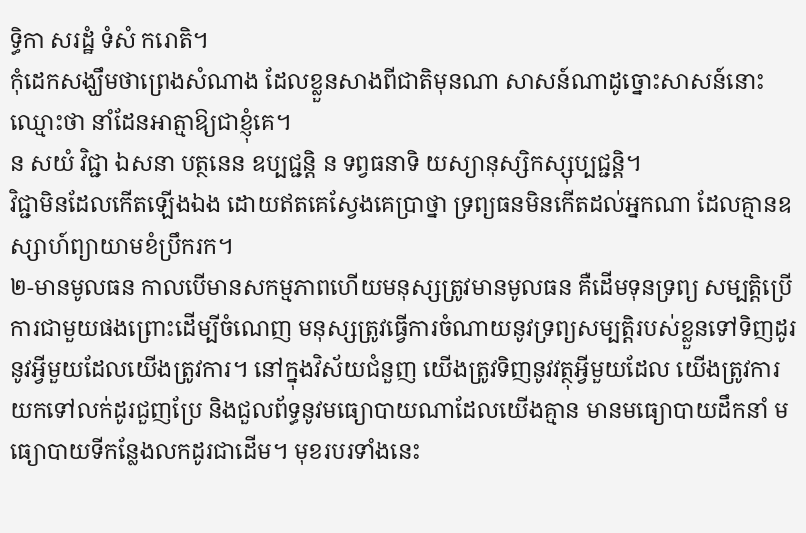ទ្ធិកា សរដ្ឋំ ទំសំ ករោតិ។
កុំដេកសង្ឃឹមថាព្រេងសំណាង ដែលខ្លួនសាងពីជាតិមុនណា សាសន៍ណាដូច្នោះសាសន៍នោះឈ្មោះថា នាំដែនអាត្មាឱ្យជាខ្ញុំគេ។
ន សយំ វិជ្ជា ឯសនា បត្ថនេន ឧប្បជ្ជន្តិ ន ទព្វធនាទិ យស្យានុស្សិកស្សុប្បជ្ជន្តិ។
វិជ្ជាមិនដែលកើតឡើងឯង ដោយឥតគេស្វែងគេប្រាថ្នា ទ្រព្យធនមិនកើតដល់អ្នកណា ដែលគ្មានឧស្សាហ៍ព្យាយាមខំប្រឹករក។
២-មានមូលធន កាលបើមានសកម្មភាពហើយមនុស្សត្រូវមានមូលធន គឺដើមទុនទ្រព្យ សម្បត្តិប្រើការជាមួយផងព្រោះដើម្បីចំណេញ មនុស្សត្រូវធ្វើការចំណាយនូវទ្រព្យសម្បត្តិរបស់ខ្លួនទៅទិញដូរនូវអ្វីមួយដែលយើងត្រូវការ។ នៅក្នុងវិស័យជំនួញ យើងត្រូវទិញនូវវត្ថុអ្វីមួយដែល យើងត្រូវការយកទៅលក់ដូរជួញប្រែ និងជួលព័ទ្ធនូវមធ្យោបាយណាដែលយើងគ្មាន មានមធ្យោបាយដឹកនាំ មធ្យោបាយទីកន្លែងលកដូរជាដើម។ មុខរបរទាំងនេះ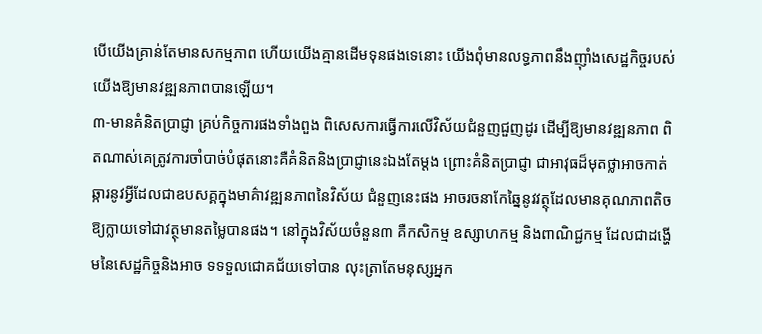បើយើងគ្រាន់តែមានសកម្មភាព ហើយយើងគ្មានដើមទុនផងទេនោះ យើងពុំមានលទ្ធភាពនឹងញ៉ាំងសេដ្ឋកិច្ចរបស់យើងឱ្យមានវឌ្ឍនភាពបានឡើយ។
៣-មានគំនិតប្រាជ្ញា គ្រប់កិច្ចការផងទាំងពួង ពិសេសការធ្វើការលើវិស័យជំនួញជួញដូរ ដើម្បីឱ្យមានវឌ្ឍនភាព ពិតណាស់គេត្រូវការចាំបាច់បំផុតនោះគឺគំនិតនិងប្រាជ្ញានេះឯងតែម្តង ព្រោះគំនិតប្រាជ្ញា ជាអាវុធដ៏មុតថ្លាអាចកាត់ឆ្ការនូវអ្វីដែលជាឧបសគ្គក្នុងមាគ៌ាវឌ្ឍនភាពនៃវិស័យ ជំនួញនេះផង អាចរចនាកែឆ្នៃនូវវត្ថុដែលមានគុណភាពតិចឱ្យក្លាយទៅជាវត្ថុមានតម្លៃបានផង។ នៅក្នុងវិស័យចំនួន៣ គឺកសិកម្ម ឧស្សាហកម្ម និងពាណិជ្ជកម្ម ដែលជាដង្ហើមនៃសេដ្ឋកិច្ចនិងអាច ទទទួលជោគជ័យទៅបាន លុះត្រាតែមនុស្សអ្នក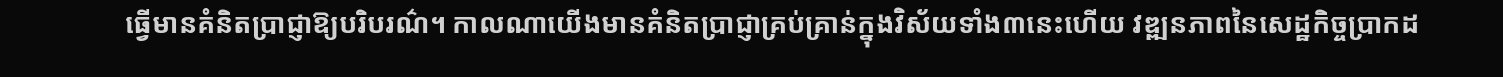ធ្វើមានគំនិតប្រាជ្ញាឱ្យបរិបរណ៌។ កាលណាយើងមានគំនិតប្រាជ្ញាគ្រប់គ្រាន់ក្នុងវិស័យទាំង៣នេះហើយ វឌ្ឍនភាពនៃសេដ្ឋកិច្ចប្រាកដ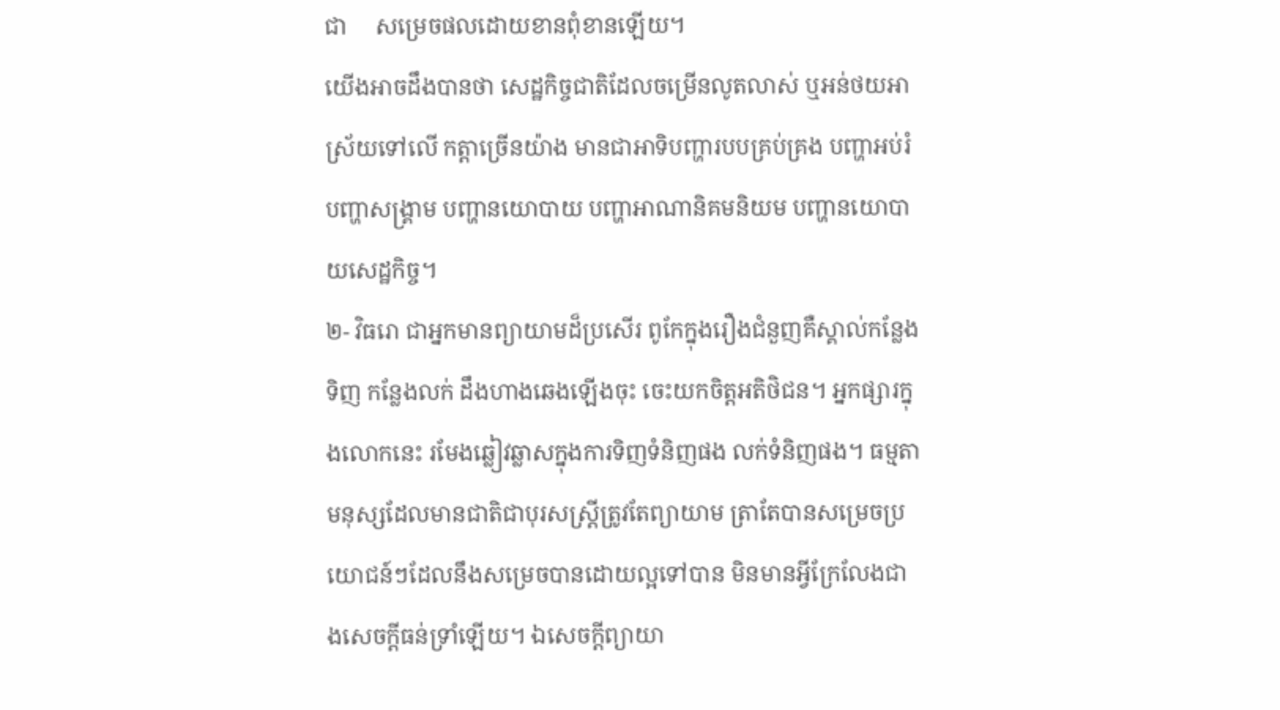ជា     សម្រេចផលដោយខានពុំខានឡើយ។
យើងអាចដឹងបានថា សេដ្ឋកិច្ចជាតិដែលចម្រើនលូតលាស់ ឬអន់ថយអាស្រ័យទៅលើ កត្តាច្រើនយ៉ាង មានជាអាទិបញ្ហារបបគ្រប់គ្រង បញ្ហាអប់រំ បញ្ហាសង្គ្រាម បញ្ហានយោបាយ បញ្ហាអាណានិគមនិយម បញ្ហានយោបាយសេដ្ឋកិច្ច។
២- វិធរោ ជាអ្នកមានព្យាយាមដ៏ប្រសើរ ពូកែក្នុងរឿងជំនួញគឺស្គាល់កន្លែងទិញ កន្លែងលក់ ដឹងហាងឆេងឡើងចុះ ចេះយកចិត្តអតិថិជន។ អ្នកផ្សារក្នុងលោកនេះ រមែងឆ្លៀវឆ្លាសក្នុងការទិញទំនិញផង លក់ទំនិញផង។ ធម្មតាមនុស្សដែលមានជាតិជាបុរសស្ត្រីត្រូវតែព្យាយាម ត្រាតែបានសម្រេចប្រយោជន៍ៗដែលនឹងសម្រេចបានដោយល្អទៅបាន មិនមានអ្វីក្រែលែងជាងសេចក្តីធន់ទ្រាំឡើយ។ ឯសេចក្តីព្យាយា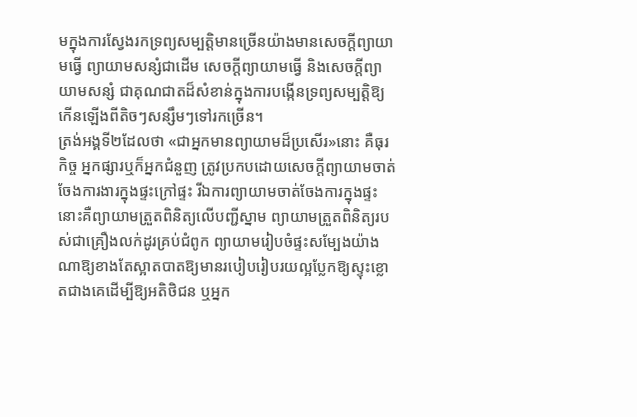មក្នុងការស្វែងរកទ្រព្យសម្បតិ្តមានច្រើនយ៉ាងមានសេចក្តីព្យាយាមធ្វើ ព្យាយាមសន្សំជាដើម សេចក្តីព្យាយាមធ្វើ និងសេចក្តីព្យាយាមសន្សំ ជាគុណជាតដ៏សំខាន់ក្នុងការបង្កើនទ្រព្យសម្បតិ្តឱ្យកើនឡើងពីតិចៗសន្សឹមៗទៅរកច្រើន។
ត្រង់អង្គទី២ដែលថា «ជាអ្នកមានព្យាយាមដ៏ប្រសើរ»នោះ គឺធុរកិច្ច អ្នកផ្សារឬក៏អ្នកជំនួញ ត្រូវប្រកបដោយសេចក្តីព្យាយាមចាត់ចែងការងារក្នុងផ្ទះក្រៅផ្ទះ រីឯការព្យាយាមចាត់ចែងការក្នុងផ្ទះនោះគឺព្យាយាមត្រួតពិនិត្យលើបញ្ជីស្នាម ព្យាយាមត្រួតពិនិត្យរបស់ជាគ្រឿងលក់ដូរគ្រប់ជំពូក ព្យាយាមរៀបចំផ្ទះសម្បែងយ៉ាងណាឱ្យខាងតែស្អាតបាតឱ្យមានរបៀបរៀបរយល្អប្លែកឱ្យស្ទុះខ្លោតជាងគេដើម្បីឱ្យអតិថិជន ឬអ្នក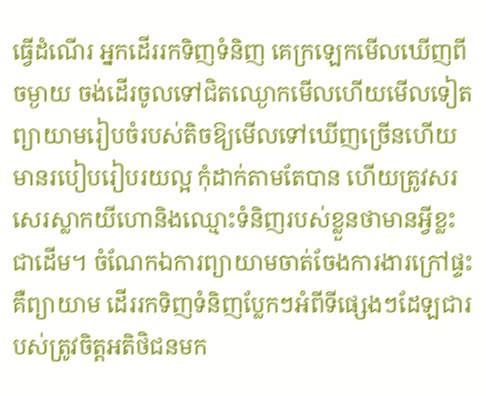ធ្វើដំណើរ អ្នកដើររកទិញទំនិញ គេក្រឡេកមើលឃើញពីចម្ងាយ ចង់ដើរចូលទៅជិតឈ្ងោកមើលហើយមើលទៀត ព្យាយាមរៀបចំរបស់តិចឱ្យមើលទៅឃើញច្រើនហើយមានរបៀបរៀបរយល្អ កុំដាក់តាមតែបាន ហើយត្រូវសរសេរស្លាកយីហោនិងឈ្មោះទំនិញរបស់ខ្លួនថាមានអ្វីខ្លះជាដើម។ ចំណែកឯការព្យាយាមចាត់ចែងការងារក្រៅផ្ទះ គឺព្យាយាម ដើររកទិញទំនិញប្លែកៗអំពីទីផ្សេងៗដែឡជារបស់ត្រូវចិត្តអតិថិជនមក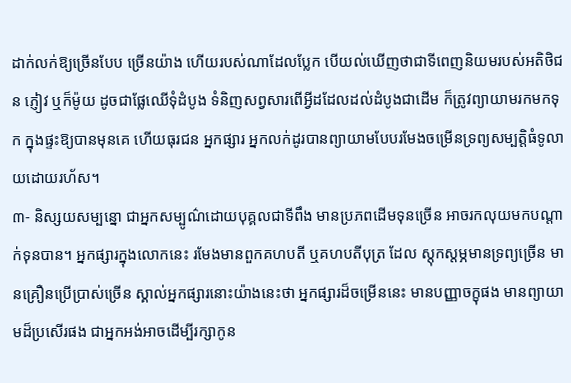ដាក់លក់ឱ្យច្រើនបែប ច្រើនយ៉ាង ហើយរបស់ណាដែលប្លែក បើយល់ឃើញថាជាទីពេញនិយមរបស់អតិថិជន ភ្ញៀវ ឬក៏ម៉ូយ ដូចជាផ្លែឈើទុំដំបូង ទំនិញសព្វសារពើអ្វីដដែលដល់ដំបូងជាដើម ក៏ត្រូវព្យាយាមរកមកទុក ក្នុងផ្ទះឱ្យបានមុនគេ ហើយធុរជន អ្នកផ្សារ អ្នកលក់ដូរបានព្យាយាមបែបរមែងចម្រើនទ្រព្យសម្បត្តិធំទូលាយដោយរហ័ស។
៣- និស្សយសម្បន្នោ ជាអ្នកសម្បូណ៌ដោយបុគ្គលជាទីពឹង មានប្រភពដើមទុនច្រើន អាចរកលុយមកបណ្តាក់ទុនបាន។ អ្នកផ្សារក្នុងលោកនេះ រមែងមានពួកគហបតី ឬគហបតីបុត្រ ដែល ស្តុកស្តម្ភមានទ្រព្យច្រើន មានគ្រឿនប្រើប្រាស់ច្រើន ស្គាល់អ្នកផ្សារនោះយ៉ាងនេះថា អ្នកផ្សារដ៏ចម្រើននេះ មានបញ្ញាចក្ខុផង មានព្យាយាមដ៏ប្រសើរផង ជាអ្នកអង់អាចដើម្បីរក្សាកូន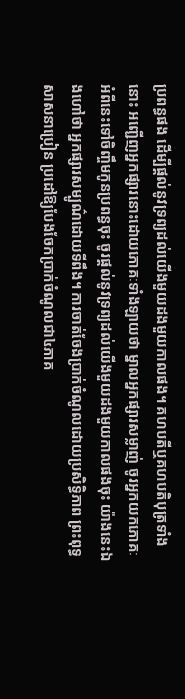ប្រពន្ធផង ដើម្បីផ្តល់នូវទ្រព្យដល់យើងមួយដងមួយកាលផង។ គហបតីឬគហបតិបុត្រទាំងនោះ អញ្ជើញអ្នកផ្សារនោះដោយភោគៈទាំងឡាយថា ម្នាលអ្នកផ្សារសម្លាញ់ ចូរអ្នកយកភោគៈអំពីនេះទៅចិញ្ចឹមកូនប្រពន្ធចុះ ចូរផ្តល់នូវទ្រព្យដល់យើងមួយដងមួយកាលផងចុះ យ៉ាងនេះឯងហៅថា អ្នកផ្សារសម្បូណ៌ដោយទីពឹង។ ការចាត់ចែងប្រាក់ចំណូលដោយប្រសិទ្ធិភាព ព្រះពុទ្ធសាសនាប្រៀន ប្រដៅឱ្យបែងចែកប្រាក់ចំណូលជា៤ភាគ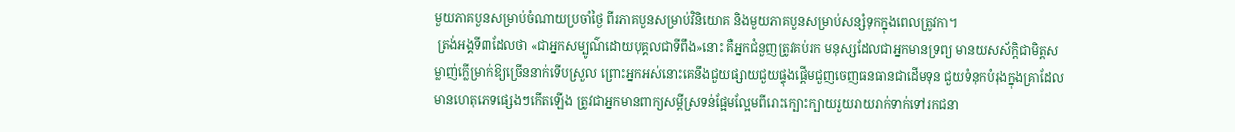មួយភាគបួនសម្រាប់ចំណាយប្រចាំថ្ងៃ ពីរភាគបួនសម្រាប់វិនិយោគ និងមួយភាគបួនសម្រាប់សន្សំទុកក្នុងពេលត្រូវកា។
 ត្រង់អង្គទី៣ដែលថា «ជាអ្នកសម្បូណ៌ដោយបុគ្គលជាទីពឹង»នោះ គឺអ្នកជំនួញត្រូវគប់រក មនុស្សដែលជាអ្នកមានទ្រព្យ មានយសស័ក្តិជាមិត្តសម្លាញ់ក្លើម្រាក់ឱ្យច្រើននាក់ទើបស្រួល ព្រោះអ្នកអស់នោះគេនឹងជួយផ្សាយជួយផ្ទុងផ្តើមជួញចេញធនធានជាដើមទុន ជួយទំនុកបំរុងក្នុងគ្រាដែលមានហេតុភេទផ្សេងៗកើតឡើង ត្រូវជាអ្នកមានពាក្យសម្តីស្រទន់ផ្អែមល្អែមពីរោះក្បោះក្បាយរួយរាយរាក់ទាក់ទៅរកជនា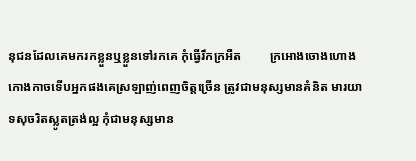នុជនដែលគេមករកខ្លួនឬខ្លួនទៅរកគេ កុំធ្វើរឹកក្រអឺត         ក្រអោងចោងហោងកោងកាចទើបអ្នកផងគេស្រឡាញ់ពេញចិត្តច្រើន ត្រូវជាមនុស្សមានគំនិត មារយាទសុចរិតស្លូតត្រង់ល្អ កុំជាមនុស្សមាន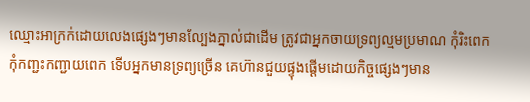ឈ្មោះអាក្រក់ដោយលេងផ្សេងៗមានល្បែងភ្នាល់ជាដើម ត្រូវជាអ្នកចាយទ្រព្យល្មមប្រមាណ កុំរិះពេកកុំកញ្ជះកញ្ជាយពេក ទើបអ្នកមានទ្រព្យច្រើន គេហ៊ានជួយផ្ទុងផ្តើមដោយកិច្ចផ្សេងៗមាន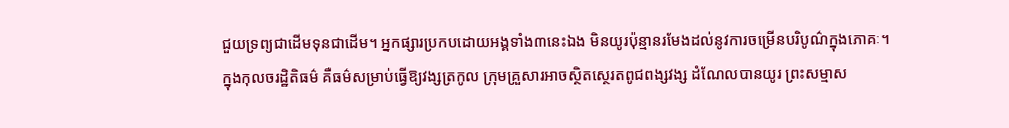ជួយទ្រព្យជាដើមទុនជាដើម។ អ្នកផ្សារប្រកបដោយអង្គទាំង៣នេះឯង មិនយូរប៉ុន្មានរមែងដល់នូវការចម្រើនបរិបូណ៌ក្នុងភោគៈ។
ក្នុងកុលចរដ្ឋិតិធម៌ គឺធម៌សម្រាប់ធ្វើឱ្យវង្សត្រកូល ក្រុមគ្រួសារអាចស្ថិតស្ថេរតពូជពង្សវង្ស ដំណែលបានយូរ ព្រះសម្មាស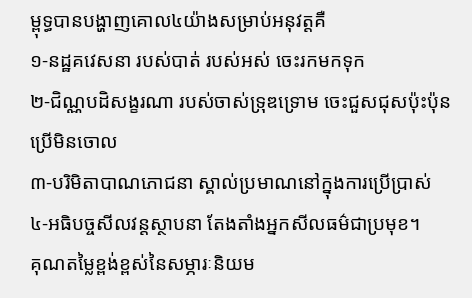ម្ពុទ្ធបានបង្ហាញគោល៤យ៉ាងសម្រាប់អនុវត្តគឺ
១-នដ្ឋគវេសនា របស់បាត់ របស់អស់ ចេះរកមកទុក
២-ជិណ្ណបដិសង្ខរណា របស់ចាស់ទ្រុឌទ្រោម ចេះជួសជុសប៉ុះប៉ុនប្រើមិនចោល
៣-បរិមិតាបាណភោជនា ស្គាល់ប្រមាណនៅក្នុងការប្រើប្រាស់
៤-អធិបច្ចសីលវន្តស្ថាបនា តែងតាំងអ្នកសីលធម៌ជាប្រមុខ។
គុណតម្លៃខ្ពង់ខ្ពស់នៃសម្ភារៈនិយម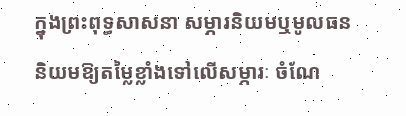ក្នុងព្រះពុទ្ធសាសនា សម្ភារនិយមឬមូលធននិយមឱ្យតម្លៃខ្លាំងទៅលើសម្ភារៈ ចំណែ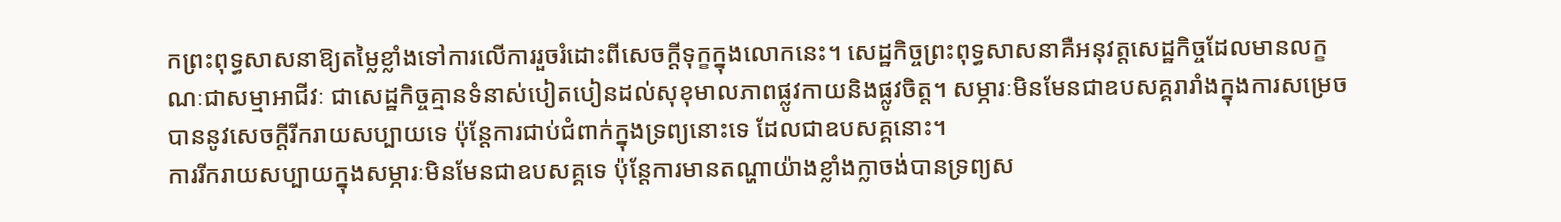កព្រះពុទ្ធសាសនាឱ្យតម្លៃខ្លាំងទៅការលើការរួចរំដោះពីសេចក្តីទុក្ខក្នុងលោកនេះ។ សេដ្ឋកិច្ចព្រះពុទ្ធសាសនាគឺអនុវត្តសេដ្ឋកិច្ចដែលមានលក្ខណៈជាសម្មាអាជីវៈ ជាសេដ្ឋកិច្ចគ្មានទំនាស់បៀតបៀនដល់សុខុមាលភាពផ្លូវកាយនិងផ្លូវចិត្ត។ សម្ភារៈមិនមែនជាឧបសគ្គរារាំងក្នុងការសម្រេចបាននូវសេចក្តីរីករាយសប្បាយទេ ប៉ុន្តែការជាប់ជំពាក់ក្នុងទ្រព្យនោះទេ ដែលជាឧបសគ្គនោះ។
ការរីករាយសប្បាយក្នុងសម្ភារៈមិនមែនជាឧបសគ្គទេ ប៉ុន្តែការមានតណ្ហាយ៉ាងខ្លាំងក្លាចង់បានទ្រព្យស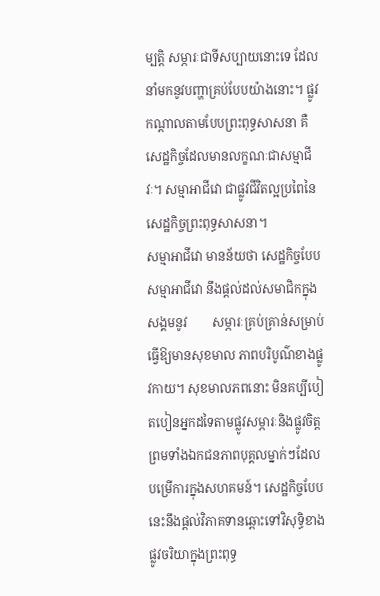ម្បត្តិ សម្ភារៈជាទីសប្បាយនោះទេ ដែលនាំមកនូវបញ្ហាគ្រប់បែបយ៉ាងនោះ។ ផ្លូវកណ្តាលតាមបែបព្រះពុទ្ធសាសនា គឺសេដ្ឋកិច្ចដែលមានលក្ខណៈជាសម្មាជីវៈ។ សម្មាអាជីវោ ជាផ្លូវជីវិតល្អប្រពៃនៃសេដ្ឋកិច្ចព្រះពុទ្ធសាសនា។
សម្មាអាជីវោ មានន័យថា សេដ្ឋកិច្ចបែបសម្មាអាជីវោ នឹងផ្តល់ដល់សមាជិកក្នុងសង្គមនូវ        សម្ភារៈគ្រប់គ្រាន់សម្រាប់ធ្វើឱ្យមានសុខមាល ភាពបរិបូណ៌ខាងផ្លូវកាយ។ សុខមាលភពនោះ មិនគប្បីបៀតបៀនអ្នកដទៃតាមផ្លូវសម្ភារៈនិងផ្លូវចិត្ត ព្រមទាំងឯកជនភាពបុគ្គលម្នាក់ៗដែលបម្រើការក្នុងសហគមន៍។ សេដ្ឋកិច្ចបែបនេះនឹងផ្តល់វិភាគទានឆ្ពោះទៅវិសុទ្ធិខាងផ្លូវចរិយាក្នុងព្រះពុទ្ធ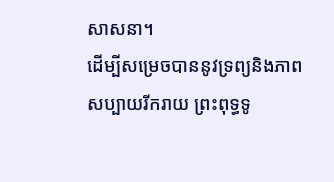សាសនា។
ដើម្បីសម្រេចបាននូវទ្រព្យនិងភាពសប្បាយរីករាយ ព្រះពុទ្ធទូ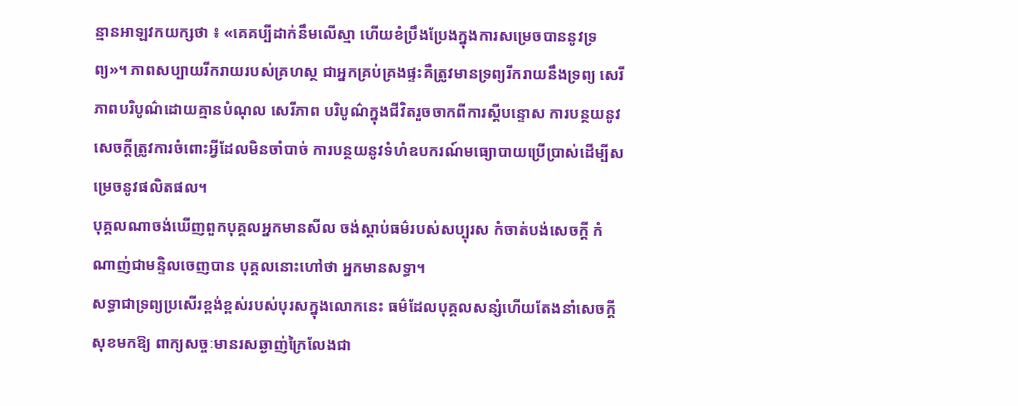ន្មានអាឡវកយក្សថា ៖ «គេគប្បីដាក់នឹមលើស្មា ហើយខំប្រឹងប្រែងក្នុងការសម្រេចបាននូវទ្រព្យ»។ ភាពសប្បាយរីករាយរបស់គ្រហស្ថ ជាអ្នកគ្រប់គ្រងផ្ទះគឺត្រូវមានទ្រព្យរីករាយនឹងទ្រព្យ សេរីភាពបរិបូណ៌ដោយគ្មានបំណុល សេរីភាព បរិបូណ៌ក្នុងជីវិតរួចចាកពីការស្តីបន្ទោស ការបន្ថយនូវសេចក្តីត្រូវការចំពោះអ្វីដែលមិនចាំបាច់ ការបន្ថយនូវទំហំឧបករណ៍មធ្យោបាយប្រើប្រាស់ដើម្បីសម្រេចនូវផលិតផល។
បុគ្គលណាចង់ឃើញពួកបុគ្គលអ្នកមានសីល ចង់ស្តាប់ធម៌របស់សប្បុរស កំចាត់បង់សេចក្តី កំណាញ់ជាមន្ទិលចេញបាន បុគ្គលនោះហៅថា អ្នកមានសទ្ធា។
សទ្ធាជាទ្រព្យប្រសើរខ្ពង់ខ្ពស់របស់បុរសក្នុងលោកនេះ ធម៌ដែលបុគ្គលសន្សំហើយតែងនាំសេចក្តីសុខមកឱ្យ ពាក្យសច្ចៈមានរសឆ្ងាញ់ក្រៃលែងជា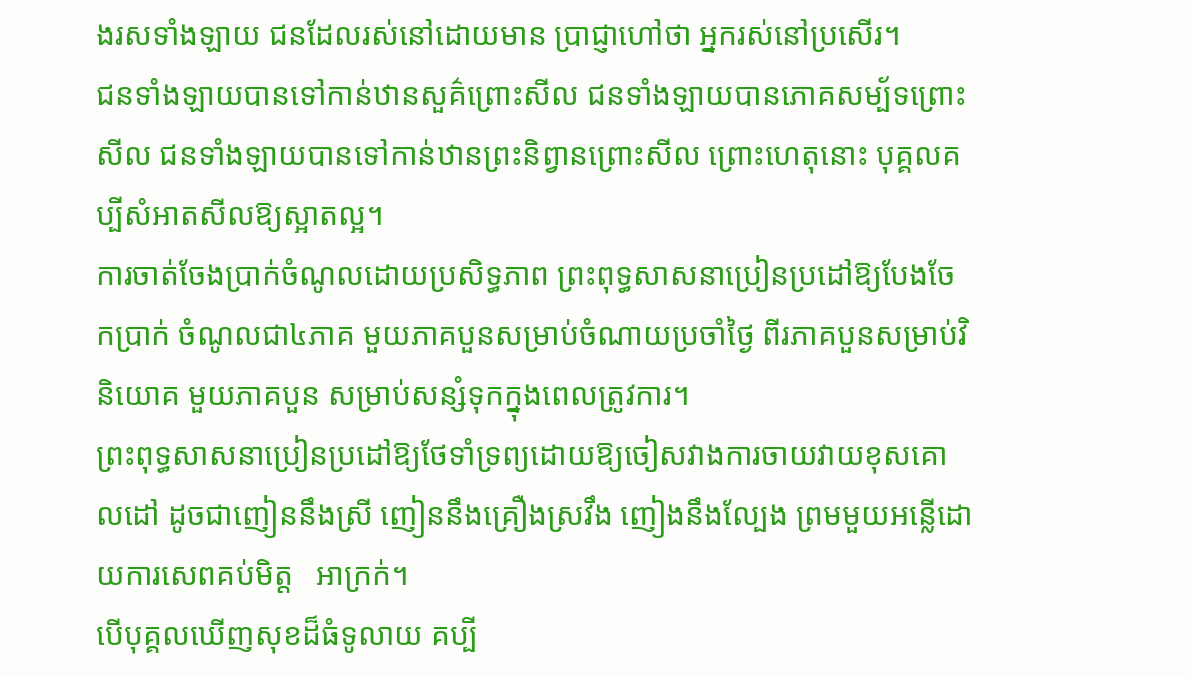ងរសទាំងឡាយ ជនដែលរស់នៅដោយមាន ប្រាជ្ញាហៅថា អ្នករស់នៅប្រសើរ។
ជនទាំងឡាយបានទៅកាន់ឋានសួគ៌ព្រោះសីល ជនទាំងឡាយបានភោគសម្ប័ទព្រោះសីល ជនទាំងឡាយបានទៅកាន់ឋានព្រះនិព្វានព្រោះសីល ព្រោះហេតុនោះ បុគ្គលគប្បីសំអាតសីលឱ្យស្អាតល្អ។
ការចាត់ចែងប្រាក់ចំណូលដោយប្រសិទ្ធភាព ព្រះពុទ្ធសាសនាប្រៀនប្រដៅឱ្យបែងចែកប្រាក់ ចំណូលជា៤ភាគ មួយភាគបួនសម្រាប់ចំណាយប្រចាំថ្ងៃ ពីរភាគបួនសម្រាប់វិនិយោគ មួយភាគបួន សម្រាប់សន្សំទុកក្នុងពេលត្រូវការ។
ព្រះពុទ្ធសាសនាប្រៀនប្រដៅឱ្យថែទាំទ្រព្យដោយឱ្យចៀសវាងការចាយវាយខុសគោលដៅ ដូចជាញៀននឹងស្រី ញៀននឹងគ្រឿងស្រវឹង ញៀងនឹងល្បែង ព្រមមួយអន្លើដោយការសេពគប់មិត្ត   អាក្រក់។
បើបុគ្គលឃើញសុខដ៏ធំទូលាយ គប្បី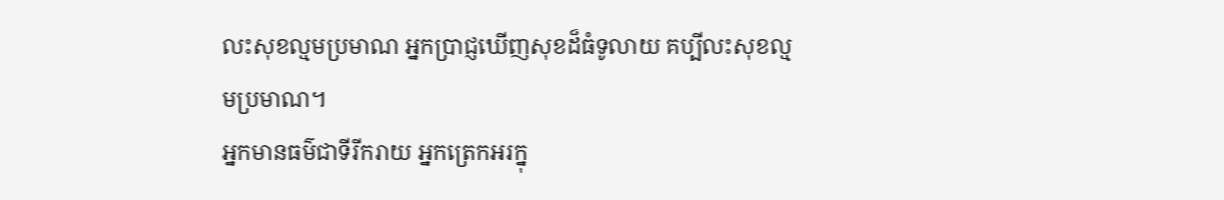លះសុខល្មមប្រមាណ អ្នកប្រាជ្ញឃើញសុខដ៏ធំទូលាយ គប្បីលះសុខល្មមប្រមាណ។
អ្នកមានធម៌ជាទីរីករាយ អ្នកត្រេកអរក្នុ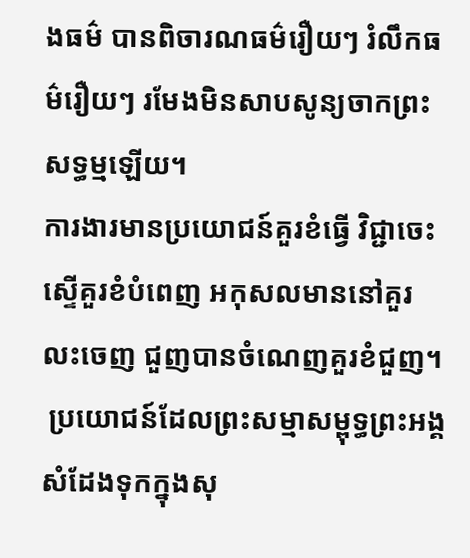ងធម៌ បានពិចារណធម៌រឿយៗ រំលឹកធម៌រឿយៗ រមែងមិនសាបសូន្យចាកព្រះសទ្ធម្មឡើយ។
ការងារមានប្រយោជន៍គួរខំធ្វើ វិជ្ជាចេះស្ទើគួរខំបំពេញ អកុសលមាននៅគួរលះចេញ ជួញបានចំណេញគួរខំជួញ។
 ប្រយោជន៍ដែលព្រះសម្មាសម្ពុទ្ធព្រះអង្គសំដែងទុកក្នុងសុ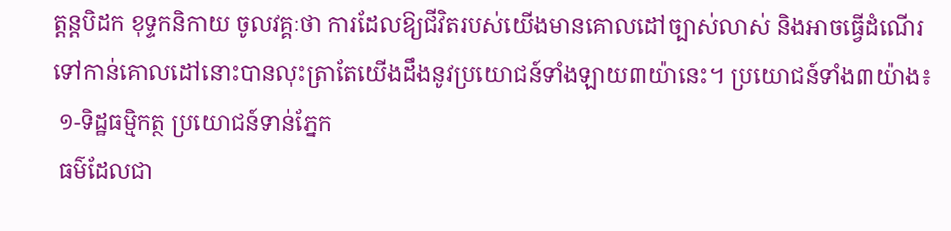ត្តន្តបិដក ខុទ្ទកនិកាយ ចូលវគ្គៈថា ការដែលឱ្យជីវិតរបស់យើងមានគោលដៅច្បាស់លាស់ និងអាចធ្វើដំណើរទៅកាន់គោលដៅនោះបានលុះត្រាតែយើងដឹងនូវប្រយោជន៍ទាំងឡាយ៣យ៉ានេះ។ ប្រយោជន៍ទាំង៣យ៉ាង៖
 ១-ទិដ្ឋធម្មិកត្ថ ប្រយោជន៍ទាន់ភ្នែក
 ធម៌ដែលជា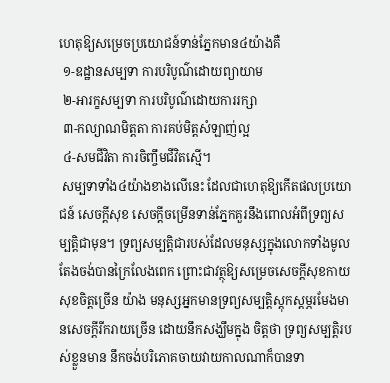ហេតុឱ្យសម្រេចប្រយោជន៍ទាន់ភ្នែកមាន៤យ៉ាងគឺ
 ១-ឧដ្ឋានសម្បទា ការបរិបូណ៌ដោយព្យាយាម
 ២-អារក្ខសម្បទា ការបរិបូណ៌ដោយការរក្សា
 ៣-កល្យាណមិត្តតា ការគប់មិត្តសំឡាញ់ល្អ
 ៤-សមជីវិតា ការចិញ្ចឹមជីវិតស្មើ។
 សម្បទាទាំង៤យ៉ាងខាងលើនេះ ដែលជាហេតុឱ្យកើតផលប្រយោជន៍ សេចក្តីសុខ សេចក្តីចម្រើនទាន់ភ្នែកគួរនឹងពោលអំពីទ្រព្យសម្បត្តិជាមុន។ ទ្រព្យសម្បត្តិជារបស់ដែលមនុស្សក្នុងលោកទាំងមូលតែងចង់បានក្រៃលែងពេក ព្រោះជាវត្ថុឱ្យសម្រេចសេចក្តីសុខកាយសុខចិត្តច្រើន យ៉ាង មនុស្សអ្នកមានទ្រព្យសម្បត្តិស្តុកស្តម្ភរមែងមានសេចក្តីរីករាយច្រើន ដោយនឹកសង្ឃឹមក្នុង ចិត្តថា ទ្រព្យសម្បត្តិរបស់ខ្លួនមាន នឹកចង់បរិភោគចាយវាយកាលណាក៏បានទា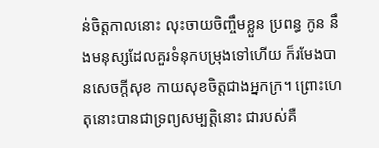ន់ចិត្តកាលនោះ លុះចាយចិញ្ចឹមខ្លួន ប្រពន្ធ កូន នឹងមនុស្សដែលគួរទំនុកបម្រុងទៅហើយ ក៏រមែងបានសេចក្តីសុខ កាយសុខចិត្តជាងអ្នកក្រ។ ព្រោះហេតុនោះបានជាទ្រព្យសម្បត្តិនោះ ជារបស់គឺ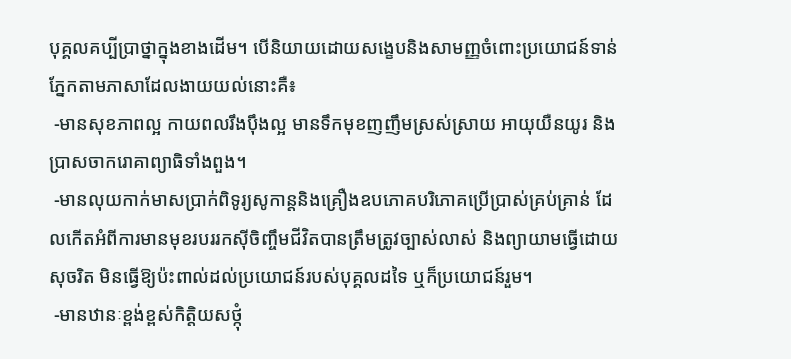បុគ្គលគប្បីប្រាថ្នាក្នុងខាងដើម។ បើនិយាយដោយសង្ខេបនិងសាមញ្ញចំពោះប្រយោជន៍ទាន់ភ្នែកតាមភាសាដែលងាយយល់នោះគឺ៖
 -មានសុខភាពល្អ កាយពលរឹងប៉ឹងល្អ មានទឹកមុខញញឹមស្រស់ស្រាយ អាយុយឺនយូរ និងប្រាសចាករោគាព្យាធិទាំងពួង។
 -មានលុយកាក់មាសប្រាក់ពិទូរ្យសូកាន្តនិងគ្រឿងឧបភោគបរិភោគប្រើប្រាស់គ្រប់គ្រាន់ ដែលកើតអំពីការមានមុខរបររកស៊ីចិញ្ចឹមជីវិតបានត្រឹមត្រូវច្បាស់លាស់ និងព្យាយាមធ្វើដោយសុចរិត មិនធ្វើឱ្យប៉ះពាល់ដល់ប្រយោជន៍របស់បុគ្គលដទៃ ឬក៏ប្រយោជន៍រួម។
 -មានឋានៈខ្ពង់ខ្ពស់កិត្តិយសថ្កុំ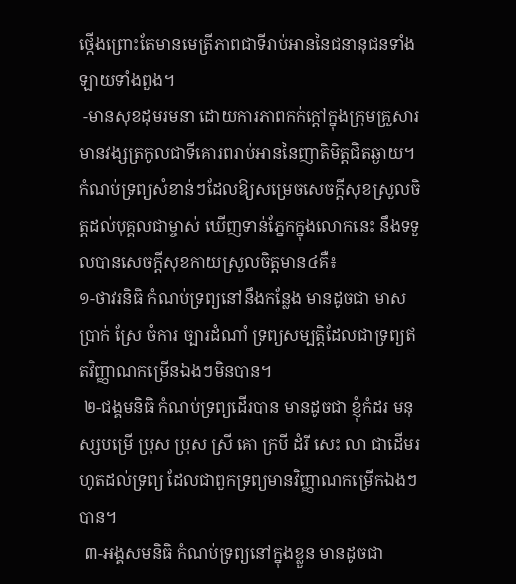ថ្កើងព្រោះតែមានមេត្រីភាពជាទីរាប់អាននៃជនានុជនទាំងឡាយទាំងពួង។
 -មានសុខដុមរមនា ដោយការភាពកក់ក្តៅក្នុងក្រុមគ្រួសារមានវង្សត្រកូលជាទីគោរពរាប់អាននៃញាតិមិត្តជិតឆ្ងាយ។
កំណប់ទ្រព្យសំខាន់ៗដែលឱ្យសម្រេចសេចក្តីសុខស្រួលចិត្តដល់បុគ្គលជាម្ចាស់ ឃើញទាន់ភ្នែកក្នុងលោកនេះ នឹងទទួលបានសេចក្តីសុខកាយស្រួលចិត្តមាន៤គឺ៖
១-ថាវរនិធិ កំណប់ទ្រព្យនៅនឹងកន្លែង មានដូចជា មាស ប្រាក់ ស្រែ ចំការ ច្បារដំណាំ ទ្រព្យសម្បត្តិដែលជាទ្រព្យឥតវិញ្ញាណកម្រើនឯងៗមិនបាន។
 ២-ជង្គមនិធិ កំណប់ទ្រព្យដើរបាន មានដូចជា ខ្ញុំកំដរ មនុស្សបម្រើ ប្រុស ប្រុស ស្រី គោ ក្របី ដំរី សេះ លា ជាដើមរហូតដល់ទ្រព្យ ដែលជាពួកទ្រព្យមានវិញ្ញាណកម្រើកឯងៗបាន។
 ៣-អង្គសមនិធិ កំណប់ទ្រព្យនៅក្នុងខ្លួន មានដូចជា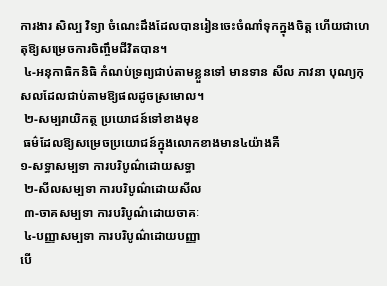ការងារ សិល្ប វិទ្យា ចំណេះដឹងដែលបានរៀនចេះចំណាំទុកក្នុងចិត្ត ហើយជាហេតុឱ្យសម្រេចការចិញ្ចឹមជីវិតបាន។
 ៤-អនុកាធិកនិធិ កំណប់ទ្រព្យជាប់តាមខ្លួនទៅ មានទាន សីល ភាវនា បុណ្យកុសលដែលជាប់តាមឱ្យផលដូចស្រមោល។
 ២-សម្បរាយិកត្ថ ប្រយោជន៍ទៅខាងមុខ
 ធម៌ដែលឱ្យសម្រេចប្រយោជន៍ក្នុងលោកខាងមាន៤យ៉ាងគឺ
១-សទ្ធាសម្បទា ការបរិបូណ៌ដោយសទ្ធា
 ២-សីលសម្បទា ការបរិបូណ៌ដោយសីល
 ៣-ចាគសម្បទា ការបរិបូណ៌ដោយចាគៈ
 ៤-បញ្ញាសម្បទា ការបរិបូណ៌ដោយបញ្ញា
បើ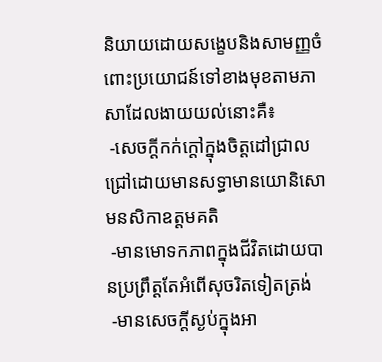និយាយដោយសង្ខេបនិងសាមញ្ញចំពោះប្រយោជន៍ទៅខាងមុខតាមភាសាដែលងាយយល់នោះគឺ៖
 -សេចក្តីកក់ក្តៅក្នុងចិត្តដៅជ្រាលជ្រៅដោយមានសទ្ធាមានយោនិសោមនសិកាឧត្តមគតិ
 -មានមោទកភាពក្នុងជីវិតដោយបានប្រព្រឹត្តតែអំពើសុចរិតទៀតត្រង់
 -មានសេចក្តីស្ងប់ក្នុងអា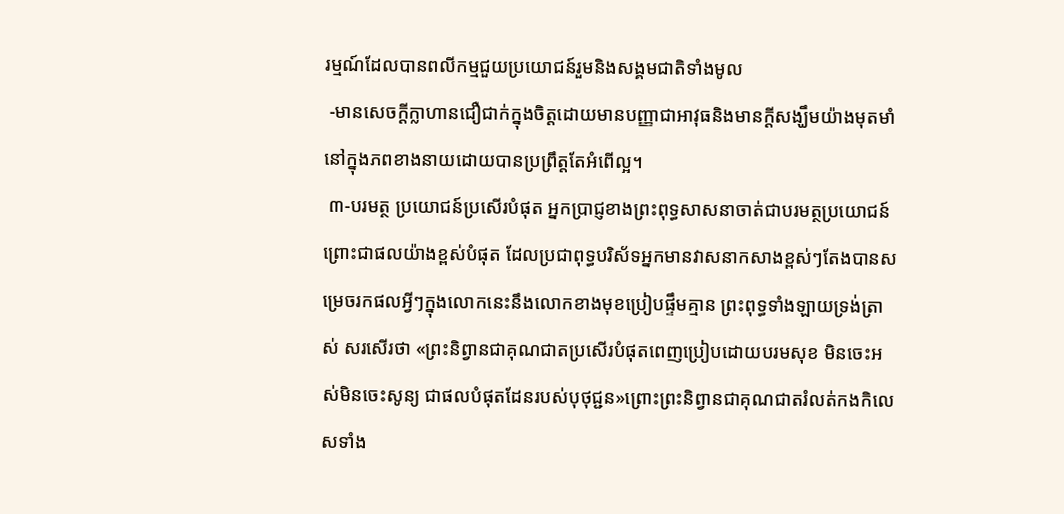រម្មណ៍ដែលបានពលីកម្មជួយប្រយោជន៍រួមនិងសង្គមជាតិទាំងមូល
 -មានសេចក្តីក្លាហានជឿជាក់ក្នុងចិត្តដោយមានបញ្ញាជាអាវុធនិងមានក្តីសង្ឃឹមយ៉ាងមុតមាំនៅក្នុងភពខាងនាយដោយបានប្រព្រឹត្តតែអំពើល្អ។
 ៣-បរមត្ថ ប្រយោជន៍ប្រសើរបំផុត អ្នកប្រាជ្ញខាងព្រះពុទ្ធសាសនាចាត់ជាបរមត្ថប្រយោជន៍ ព្រោះជាផលយ៉ាងខ្ពស់បំផុត ដែលប្រជាពុទ្ធបរិស័ទអ្នកមានវាសនាកសាងខ្ពស់ៗតែងបានសម្រេចរកផលអ្វីៗក្នុងលោកនេះនឹងលោកខាងមុខប្រៀបផ្ទឹមគ្មាន ព្រះពុទ្ធទាំងឡាយទ្រង់ត្រាស់ សរសើរថា «ព្រះនិព្វានជាគុណជាតប្រសើរបំផុតពេញប្រៀបដោយបរមសុខ មិនចេះអស់មិនចេះសូន្យ ជាផលបំផុតដែនរបស់បុថុជ្ជន»ព្រោះព្រះនិព្វានជាគុណជាតរំលត់កងកិលេសទាំង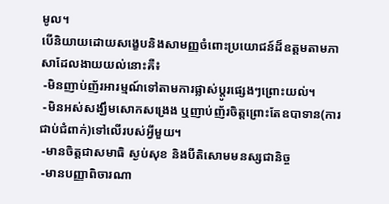មូល។
បើនិយាយដោយសង្ខេបនិងសាមញ្ញចំពោះប្រយោជន៍ដ៏ឧត្តមតាមភាសាដែលងាយយល់នោះគឺ៖
 -មិនញាប់ញ័រអារម្មណ៍ទៅតាមការផ្លាស់ប្តូរផ្សេងៗព្រោះយល់។
 -មិនអស់សង្ឃឹមសោកសង្រេង ឬញាប់ញ័រចិត្តព្រោះតែឧបាទាន(ការជាប់ជំពាក់)ទៅលើរបស់អ្វីមួយ។
 -មានចិត្តជាសមាធិ ស្ងប់សុខ និងបីតិសោមមនស្សជានិច្ច
 -មានបញ្ញាពិចារណា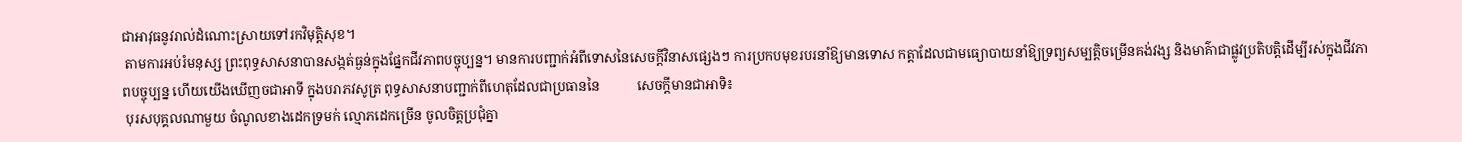ជាអាវុធនូវរាល់ដំណោះស្រាយទៅរកវិមុត្តិសុខ។
 តាមការអប់រំមនុស្ស ព្រះពុទ្ធសាសនាបានសង្កត់ធ្ងន់ក្នុងផ្នែកជីវភាពបច្ចុប្បន្ន។ មានការបញ្ជាក់អំពីទោសនៃសេចក្តីវិនាសផ្សេងៗ ការប្រកបមុខរបរនាំឱ្យមានទោស កត្តាដែលជាមធ្យោបាយនាំឱ្យទ្រព្យសម្បត្តិចម្រើនគង់វង្ស និងមាគ៌ាជាផ្លូវប្រតិបត្តិដើម្បីរស់ក្នុងជីវភាពបច្ចុប្បន្ន ហើយយើងឃើញចជាអាទី ក្នុងបរាភវសូត្រ ពុទ្ធសាសនាបញ្ជាក់ពីហេតុដែលជាប្រធាននៃ           សេចក្តីមានជាអាទិ៖
 បុរសបុគ្គលណាមួយ ចំណូលខាងដេកទ្រមក់ ល្មោភដេកច្រើន ចូលចិត្តប្រជុំគ្នា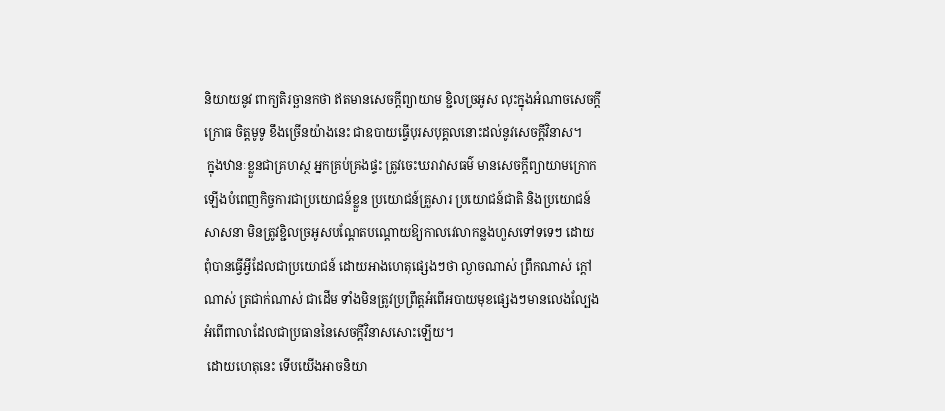និយាយនូវ ពាក្យតិរច្ឆានកថា ឥតមានសេចក្តីព្យាយាម ខ្ជិលច្រអូស លុះក្នុងអំណាចសេចក្តីក្រោធ ចិត្តមូទូ ខឹងច្រើនយ៉ាងនេះ ជាឧបាយធ្វើបុរសបុគ្គលនោះដល់នូវសេចក្តីវិនាស។
 ក្នុងឋានៈខ្លួនជាគ្រហស្ថ អ្នកគ្រប់គ្រងផ្ទះ ត្រូវចេះឃរាវាសធម៌ មានសេចក្តីព្យាយាមក្រោក ឡើងបំពេញកិច្ចការជាប្រយោជន៍ខ្លួន ប្រយោជន៍គ្រួសារ ប្រយោជន៍ជាតិ និងប្រយោជន៍សាសនា មិនត្រូវខ្ជិលច្រអូសបណ្តែតបណ្តោយឱ្យកាលវេលាកន្លងហួសទៅទទេៗ ដោយពុំបានធ្វើអ្វីដែលជាប្រយោជន៍ ដោយអាងហេតុផ្សេងៗថា ល្ងាចណាស់ ព្រឹកណាស់ ក្តៅណាស់ ត្រជាក់ណាស់ ជាដើម ទាំងមិនត្រូវប្រព្រឹត្តអំពើអបាយមុខផ្សេងៗមានលេងល្បែងអំពើពាលាដែលជាប្រធាននៃសេចក្តីវិនាសសោះឡើយ។
 ដោយហេតុនេះ ទើបយើងអាចនិយា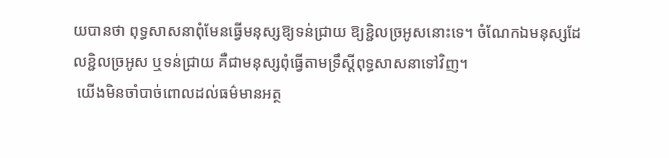យបានថា ពុទ្ធសាសនាពុំមែនធ្វើមនុស្សឱ្យទន់ជ្រាយ ឱ្យខ្ជិលច្រអូសនោះទេ។ ចំណែកឯមនុស្សដែលខ្ជិលច្រអូស ឬទន់ជ្រាយ គឺជាមនុស្សពុំធ្វើតាមទ្រឹស្តីពុទ្ធសាសនាទៅវិញ។
 យើងមិនចាំបាច់ពោលដល់ធម៌មានអត្ថ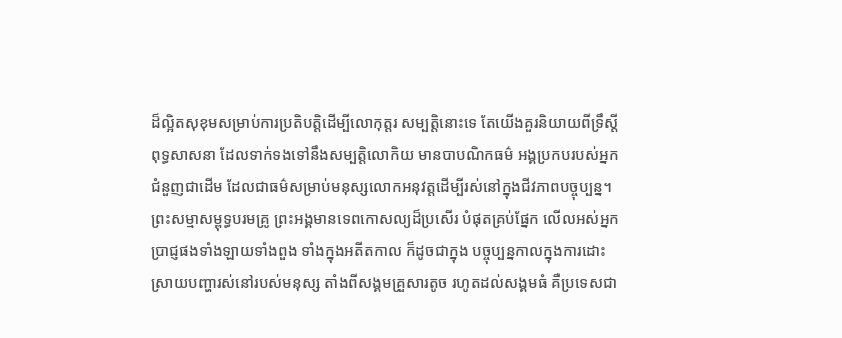ដ៏ល្អិតសុខុមសម្រាប់ការប្រតិបត្តិដើម្បីលោកុត្តរ សម្បត្តិនោះទេ តែយើងគួរនិយាយពីទ្រឹស្តីពុទ្ធសាសនា ដែលទាក់ទងទៅនឹងសម្បត្តិលោកិយ មានបាបណិកធម៌ អង្គប្រកបរបស់អ្នកជំនួញជាដើម ដែលជាធម៌សម្រាប់មនុស្សលោកអនុវត្តដើម្បីរស់នៅក្នុងជីវភាពបច្ចុប្បន្ន។ ព្រះសម្មាសម្ពុទ្ធបរមគ្រូ ព្រះអង្គមានទេពកោសល្យដ៏ប្រសើរ បំផុតគ្រប់ផ្នែក លើលអស់អ្នកប្រាជ្ញផងទាំងឡាយទាំងពួង ទាំងក្នុងអតីតកាល ក៏ដូចជាក្នុង បច្ចុប្បន្នកាលក្នុងការដោះស្រាយបញ្ហារស់នៅរបស់មនុស្ស តាំងពីសង្គមគ្រួសារតូច រហូតដល់សង្គមធំ គឺប្រទេសជា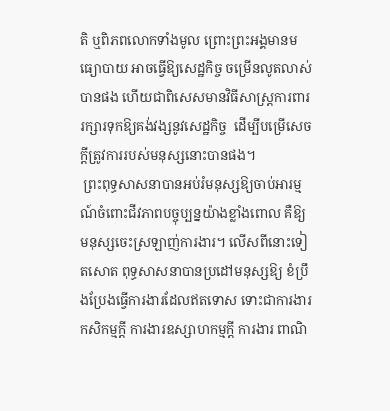តិ ឬពិភពលោកទាំងមូល ព្រោះព្រះអង្គមានមធ្យោបាយ អាចធ្វើឱ្យសេដ្ឋកិច្ច ចម្រើនលូតលាស់បានផង ហើយជាពិសេសមានវិធីសាស្រ្តការពាររក្សារទុកឱ្យគង់វង្សនូវសេដ្ឋកិច្ច  ដើម្បីបម្រើសេចក្តីត្រូវការរបស់មនុស្សនោះបានផង។
 ព្រះពុទ្ធសាសនាបានអប់រំមនុស្សឱ្យចាប់អារម្មណ៍ចំពោះជីវភាពបច្ចុប្បន្នយ៉ាងខ្លាំងពោល គឺឱ្យមនុស្សចេះស្រឡាញ់ការងារ។ លើសពីនោះទៀតសោត ពុទ្ធសាសនាបានប្រដៅមនុស្សឱ្យ ខំប្រឹងប្រែងធ្វើការងារដែលឥតទោស ទោះជាការងារកសិកម្មក្តី ការងារឧស្សាហកម្មក្តី ការងារ ពាណិ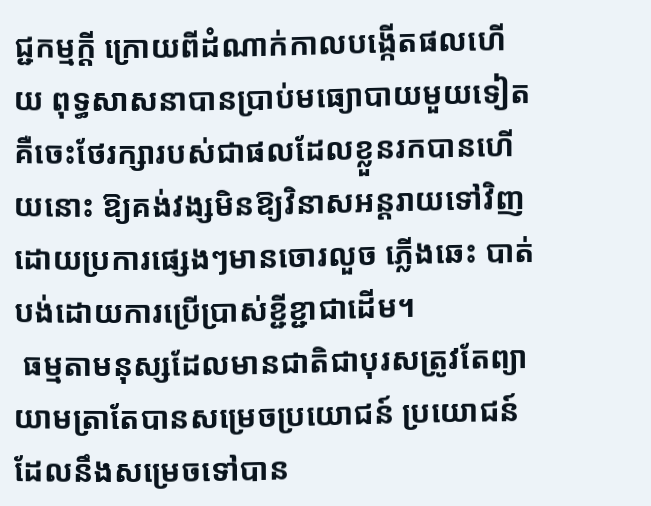ជ្ជកម្មក្តី ក្រោយពីដំណាក់កាលបង្កើតផលហើយ ពុទ្ធសាសនាបានប្រាប់មធ្យោបាយមួយទៀតគឺចេះថែរក្សារបស់ជាផលដែលខ្លួនរកបានហើយនោះ ឱ្យគង់វង្សមិនឱ្យវិនាសអន្តរាយទៅវិញដោយប្រការផ្សេងៗមានចោរលួច ភ្លើងឆេះ បាត់បង់ដោយការប្រើប្រាស់ខ្ជីខ្ជាជាដើម។
 ធម្មតាមនុស្សដែលមានជាតិជាបុរសត្រូវតែព្យាយាមត្រាតែបានសម្រេចប្រយោជន៍ ប្រយោជន៍ដែលនឹងសម្រេចទៅបាន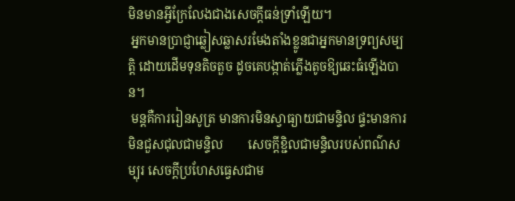មិនមានអ្វីក្រែលែងជាងសេចក្តីធន់ទ្រាំឡើយ។
 អ្នកមានប្រាជ្ញាឆ្លៀសឆ្លាសរមែងតាំងខ្លូនជាអ្នកមានទ្រព្យសម្បតិ្ត ដោយដើមទុនតិចតួច ដូចគេបង្កាត់ភ្លើងតូចឱ្យឆេះធំឡើងបាន។
 មន្តគឺការរៀនសូត្រ មានការមិនស្វាធ្យាយជាមន្ទិល ផ្ទះមានការមិនជួសជុលជាមន្ទិល        សេចក្តីខ្ជិលជាមន្ទិលរបស់ពណ៌សម្បុរ សេចក្តីប្រហែសធ្វេសជាម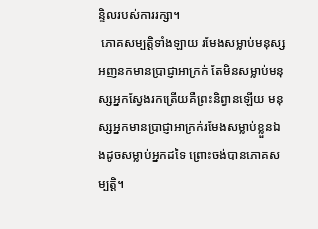ន្ទិលរបស់ការរក្សា។
 ភោគសម្បតិ្តទាំងឡាយ រមែងសម្លាប់មនុស្សអញនកមានប្រាជ្ញាអាក្រក់ តែមិនសម្លាប់មនុស្សអ្នកស្វែងរកត្រើយគឺព្រះនិព្វានឡើយ មនុស្សអ្នកមានប្រាជ្ញាអាក្រក់រមែងសម្លាប់ខ្លួនឯងដូចសម្លាប់អ្នកដទៃ ព្រោះចង់បានភោគសម្បត្តិ។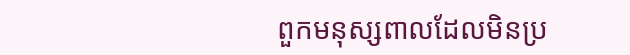ពួកមនុស្សពាលដែលមិនប្រ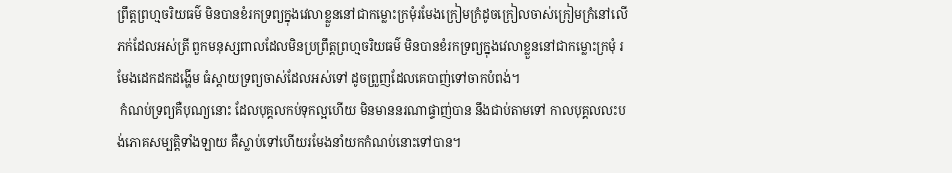ព្រឹត្តព្រហ្មចរិយធម៌ មិនបានខំរកទ្រព្យក្នុងវេលាខ្លួននៅជាកម្លោះក្រមុំរមែងក្រៀមក្រំដូចក្រៀលចាស់ក្រៀមក្រំនៅលើភក់ដែលអស់ត្រី ពួកមនុស្សពាលដែលមិនប្រព្រឹត្តព្រហ្មចរិយធម៌ មិនបានខំរកទ្រព្យក្នុងវេលាខ្លួននៅជាកម្លោះក្រមុំ រមែងដេកដកដង្ហើម ធំស្តាយទ្រព្យចាស់ដែលអស់ទៅ ដូចព្រួញដែលគេបាញ់ទៅចាកបំពង់។
 កំណប់ទ្រព្យគឺបុណ្យនោះ ដែលបុគ្គលកប់ទុកល្អហើយ មិនមាននរណាផ្ទាញ់បាន នឹងជាប់តាមទៅ កាលបុគ្គលលះបង់ភោគសម្បត្តិទាំងឡាយ គឺស្លាប់ទៅហើយរមែងនាំយកកំណប់នោះទៅបាន។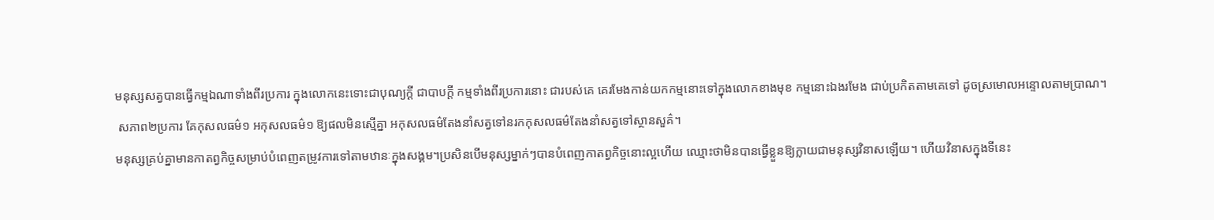មនុស្សសត្វបានធ្វើកម្មឯណាទាំងពីរប្រការ ក្នុងលោកនេះទោះជាបុណ្យក្តី ជាបាបក្តី កម្មទាំងពីរប្រការនោះ ជារបស់គេ គេរមែងកាន់យកកម្មនោះទៅក្នុងលោកខាងមុខ កម្មនោះឯងរមែង ជាប់ប្រកិតតាមគេទៅ ដូចស្រមោលអន្ទោលតាមប្រាណ។
 សភាព២ប្រការ គែកុសលធម៌១ អកុសលធម៌១ ឱ្យផលមិនស្មើគ្នា អកុសលធម៌តែងនាំសត្វទៅនរកកុសលធម៌តែងនាំសត្វទៅស្ថានសួគ៌។
មនុស្សគ្រប់គ្នាមានកាតព្វកិច្ចសម្រាប់បំពេញតម្រូវការទៅតាមឋានៈក្នុងសង្គម។ប្រសិនបើមនុស្សម្នាក់ៗបានបំពេញកាតព្វកិច្ចនោះល្អហើយ ឈ្មោះថាមិនបានធ្វើខ្លួនឱ្យក្លាយជាមនុស្សវិនាសឡើយ។ ហើយវិនាសក្នុងទីនេះ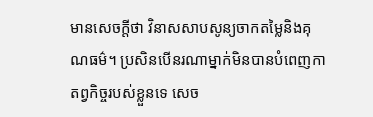មានសេចក្តីថា វិនាសសាបសូន្យចាកតម្លៃនិងគុណធម៌។ ប្រសិនបើនរណាម្នាក់មិនបានបំពេញកាតព្វកិច្ចរបស់ខ្លួនទេ សេច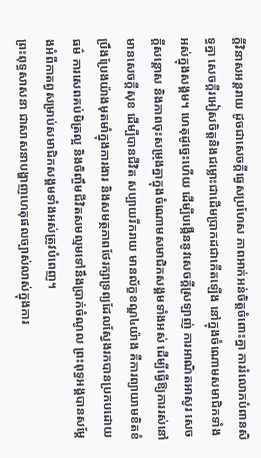ក្តីវិនាសអន្តរាយ ដូចជាសេចក្តីធ្វេសប្រហែស ភាពអាក់អន់ចិត្តចំពោះគ្នា ការរំលោភបំពានសិទ្ធគ្នា សេចក្តីរអៀសចិត្តនិងជម្លោះជាដើមប្រាកដជាកើតឡើង នៅក្នុងចំណោមសមាជិកទាំងអស់ក្នុងសង្គម។ ហេតុដូច្នេះហើយ ដើម្បីបង្កើននូវសេចក្តីស្រឡាញ់ ការអាណិតអាសូរ សេចក្តីសន្តោស និងភាពចុះសម្រុងគ្នាក្នុងចំណោមសមាជិកសង្គមទាំងអស់ ដើម្បីធ្វើឱ្យការរស់នៅមានសេចក្តីសុខ ដើម្បីបានជីវិត សប្បាយរីករាយ មានល័ក្ខខណ្ឌ៤យ៉ាង គឺការព្យាយាមខិតខំប្រឹងប្រែងយ៉ាងមុតមាំក្នុងការងារ និងសមត្ថភាពថែរក្សាទ្រព្យដែលស្វែងរកបានប្រកបដោយធម៌ ការសេពគប់មិត្រល្អ និងចិញ្ចឹមជីវិតសមល្មមទៅនឹងប្រាក់ចំណូល ព្រះពុទ្ធអង្គបានសម្តែងអំពីកាតព្វសម្រាប់សមាជិកសង្គមទាំងអស់ត្រូវបំពេញ។
ព្រះពុទ្ធសាសនា ជាសាសនាបង្ហាញហេតុផលច្បាស់លាស់ក្នុងការ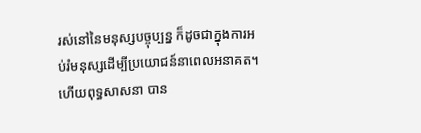រស់នៅនៃមនុស្សបច្ចុប្បន្ន ក៏ដូចជាក្នុងការអប់រំមនុស្សដើម្បីប្រយោជន៍នាពេលអនាគត។ ហើយពុទ្ធសាសនា បាន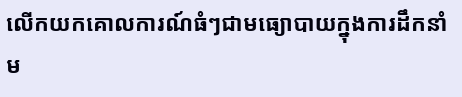លើកយកគោលការណ៍ធំៗជាមធ្យោបាយក្នុងការដឹកនាំម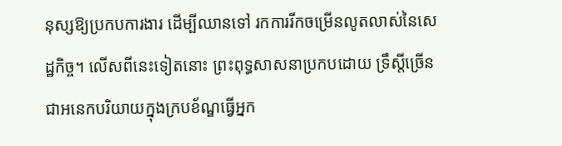នុស្សឱ្យប្រកបការងារ ដើម្បីឈានទៅ រកការរីកចម្រើនលូតលាស់នៃសេដ្ឋកិច្ច។ លើសពីនេះទៀតនោះ ព្រះពុទ្ធសាសនាប្រកបដោយ ទ្រឹស្តីច្រើនជាអនេកបរិយាយក្នុងក្របខ័ណ្ឌធ្វើអ្នក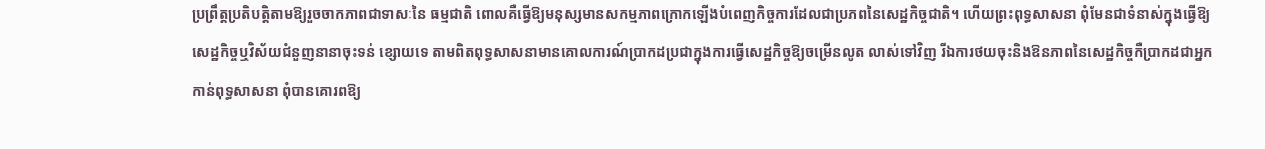ប្រព្រឹត្តប្រតិបត្តិតាមឱ្យរួចចាកភាពជាទាសៈនៃ ធម្មជាតិ ពោលគឺធ្វើឱ្យមនុស្សមានសកម្មភាពក្រោកឡើងបំពេញកិច្ចការដែលជាប្រភពនៃសេដ្ឋកិច្ចជាតិ។ ហើយព្រះពុទ្ធសាសនា ពុំមែនជាទំនាស់ក្នុងធ្វើឱ្យសេដ្ឋកិច្ចឬវិស័យជំនួញនានាចុះទន់ ខ្សោយទេ តាមពិតពុទ្ធសាសនាមានគោលការណ៍ប្រាកដប្រជាក្នុងការធ្វើសេដ្ឋកិច្ចឱ្យចម្រើនលូត លាស់ទៅវិញ រីឯការថយចុះនិងឱនភាពនៃសេដ្ឋកិច្ចកឺប្រាកដជាអ្នកកាន់ពុទ្ធសាសនា ពុំបានគោរពឱ្យ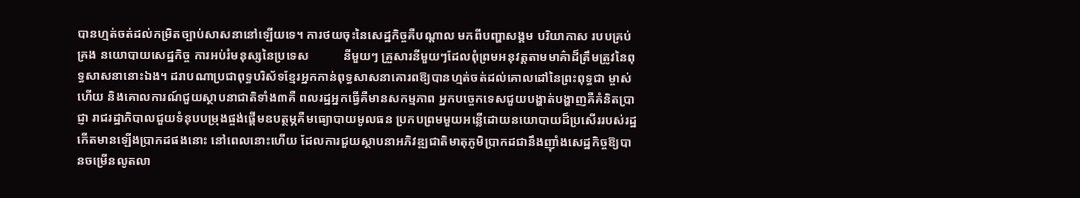បានហ្មត់ចត់ដល់កម្រិតច្បាប់សាសនានៅឡើយទេ។ ការថយចុះនៃសេដ្ឋកិច្ចគឺបណ្តាល មកពីបញ្ហាសង្គម បរិយាកាស របបគ្រប់គ្រង នយោបាយសេដ្ឋកិច្ច ការអប់រំមនុស្សនៃប្រទេស           នីមួយៗ គ្រួសារនីមួយៗដែលពុំព្រមអនុវត្តតាមមាគ៌ាដ៏ត្រឹមត្រូវនៃពុទ្ធសាសនានោះឯង។ ដរាបណាប្រជាពុទ្ធបរិស័ទខ្មែរអ្នកកាន់ពុទ្ធសាសនាគោរពឱ្យបានហ្មត់ចត់ដល់គោលដៅនៃព្រះពុទ្ធជា ម្ចាស់ហើយ និងគោលការណ៍ជួយស្ថាបនាជាតិទាំង៣គឺ ពលរដ្ឋអ្នកធ្វើគឺមានសកម្មភាព អ្នកបច្ចេកទេសជួយបង្ហាត់បង្ហាញគឺគំនិតប្រាជ្ញា រាជរដ្ឋាភិបាលជួយទំនុបបម្រុងផ្ចង់ផ្តើមឧបត្ថម្ភគឺមធ្យោបាយមូលធន ប្រកបព្រមមួយអន្លើដោយនយោបាយដ៏ប្រសើររបស់រដ្ឋកើតមានឡើងប្រាកដផងនោះ នៅពេលនោះហើយ ដែលការជួយស្ថាបនាអភិវឌ្ឍជាតិមាតុភូមិប្រាកដជានឹងញ៉ាំងសេដ្ឋកិច្ចឱ្យបានចម្រើនលូតលា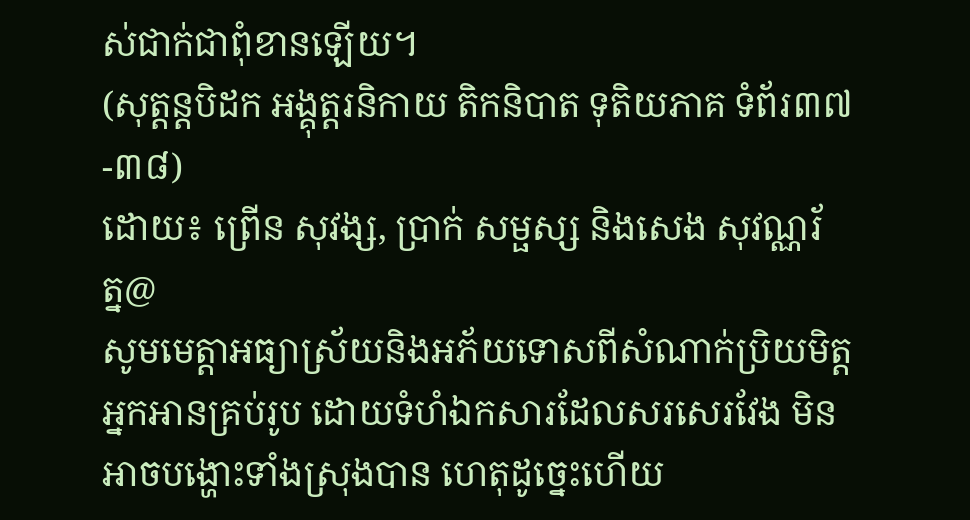ស់ជាក់ជាពុំខានឡើយ។
(សុត្តន្តបិដក អង្គុត្តរនិកាយ តិកនិបាត ទុតិយភាគ ទំព័រ៣៧-៣៨)
ដោយ៖ ព្រើន សុវង្ស, ប្រាក់ សម្ផស្ស និងសេង សុវណ្ណរ័ត្ន@
សូមមេត្តាអធ្យាស្រ័យនិងអភ័យទោសពីសំណាក់ប្រិយមិត្តអ្នកអានគ្រប់រូប ដោយទំហំឯកសារដែលសរសេរវែង មិនអាចបង្ហោះទាំងស្រុងបាន ហេតុដូច្នេះហើយ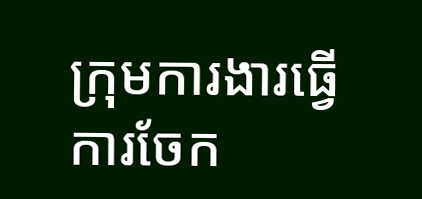ក្រុមការងារធ្វើការចែក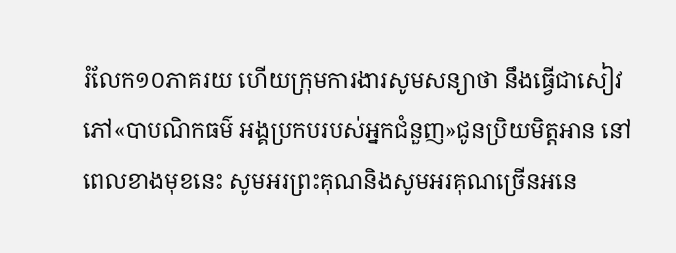រំលែក១០ភាគរយ ហើយក្រុមការងារសូមសន្យាថា នឹងធ្វើជាសៀវភៅ«បាបណិកធម៌ អង្គប្រកបរបស់អ្នកជំនួញ»ជូនប្រិយមិត្តអាន នៅពេលខាងមុខនេះ សូមអរព្រះគុណនិងសូមអរគុណច្រើនអនេ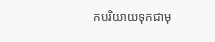កបរិយាយទុកជាមុ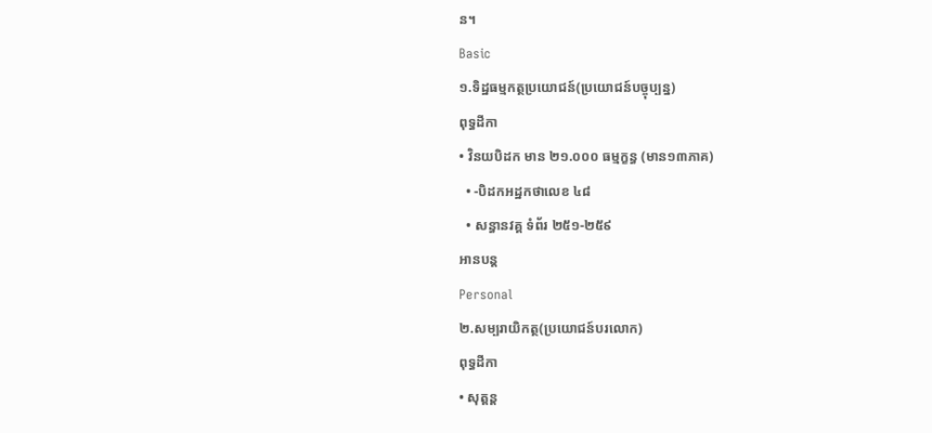ន។
Basic
១.ទិដ្ឋធម្មកត្ថប្រយោជន៍(ប្រយោជន៍បច្ចុប្បន្ន)
ពុទ្ធដីកា
• វិនយបិដក មាន ២១.០០០ ធម្មក្ខន្ធ (មាន១៣ភាគ)
  • -បិដកអដ្ឋកថាលេខ ៤៨
  • សន្ធានវគ្គ ទំព័រ ២៥១-២៥៩
អានបន្ត
Personal
២.សម្បរាយិកត្ថ(ប្រយោជន៍បរលោក)
ពុទ្ធដីកា
• សុត្តន្ត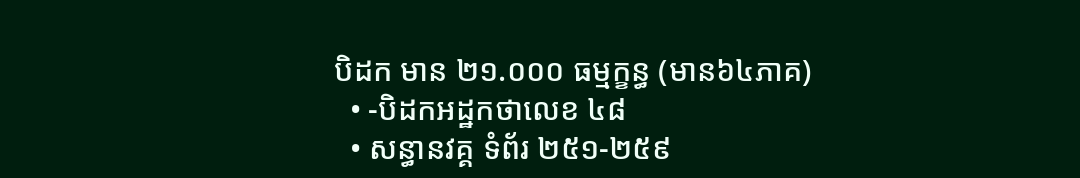បិដក មាន ២១.០០០ ធម្មក្ខន្ធ (មាន៦៤ភាគ)
  • -បិដកអដ្ឋកថាលេខ ៤៨
  • សន្ធានវគ្គ ទំព័រ ២៥១-២៥៩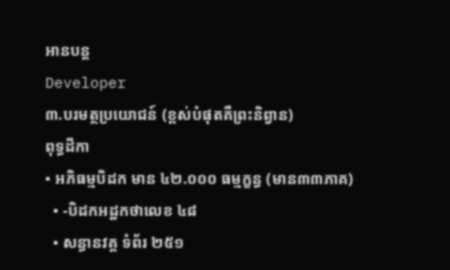អានបន្ត
Developer
៣.បរមត្ថប្រយោជន៍ (ខ្ពស់បំផុតគឺព្រះនិព្វាន)
ពុទ្ធដីកា
• អភិធម្មបិដក មាន ៤២.០០០ ធម្មក្ខន្ធ (មាន៣៣ភាគ)
  • -បិដកអដ្ឋកថាលេខ ៤៨
  • សន្ធានវគ្គ ទំព័រ ២៥១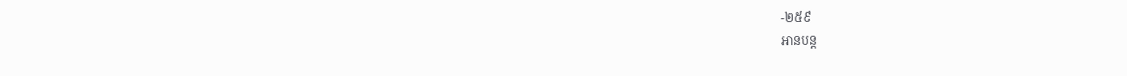-២៥៩
អានបន្ត